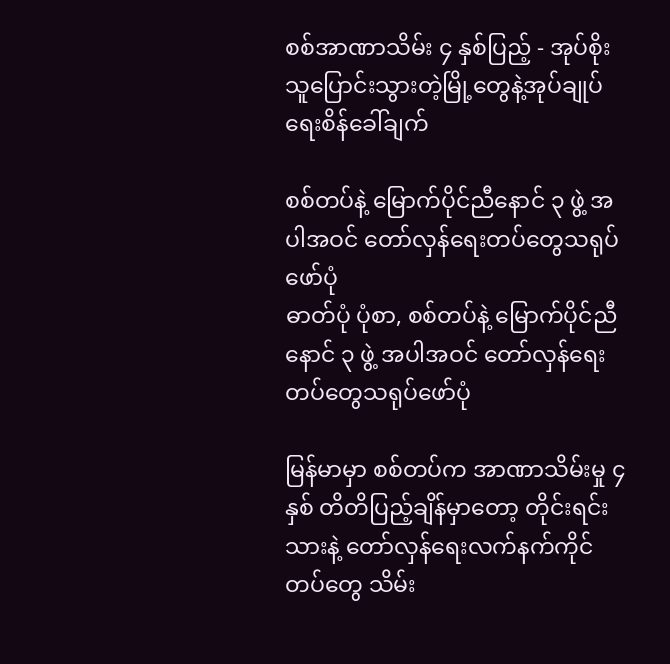စစ်အာဏာသိမ်း ၄ နှစ်ပြည့် - အုပ်စိုးသူပြောင်းသွားတဲ့မြို့တွေနဲ့အုပ်ချုပ်ရေးစိန်ခေါ်ချက်

စစ်တပ်နဲ့ မြောက်ပိုင်ညီနောင် ၃ ဖွဲ့ အပါအဝင် တော်လှန်ရေးတပ်တွေသရုပ်ဖော်ပုံ
ဓာတ်ပုံ ပုံစာ, စစ်တပ်နဲ့ မြောက်ပိုင်ညီနောင် ၃ ဖွဲ့ အပါအဝင် တော်လှန်ရေးတပ်တွေသရုပ်ဖော်ပုံ

မြန်မာမှာ စစ်တပ်က အာဏာသိမ်းမှု ၄ နှစ် တိတိပြည့်ချိန်မှာတော့ တိုင်းရင်းသားနဲ့ တော်လှန်ရေးလက်နက်ကိုင်တပ်တွေ သိမ်း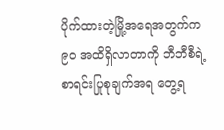ပိုက်ထားတဲ့မြို့အရေအတွက်က ၉၀ အထိရှိလာတာကို ဘီဘီစီရဲ့ စာရင်းပြုစုချက်အရ တွေ့ရ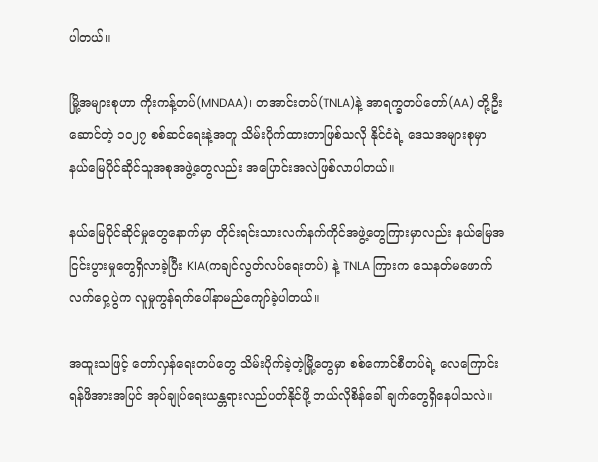ပါတယ်။

မြို့အများစုဟာ ကိုးကန့်တပ်(MNDAA)၊ တအာင်းတပ်(TNLA)နဲ့ အာရက္ခတပ်တော်(AA) တို့ဦးဆောင်တဲ့ ၁၀၂၇ စစ်ဆင်ရေးနဲ့အတူ သိမ်းပိုက်ထားတာဖြစ်သလို နိုင်ငံရဲ့ ဒေသအများစုမှာ နယ်မြေပိုင်ဆိုင်သူအစုအဖွဲ့တွေလည်း အပြောင်းအလဲဖြစ်လာပါတယ်။

နယ်မြေပိုင်ဆိုင်မှုတွေနောက်မှာ တိုင်းရင်းသားလက်နက်ကိုင်အဖွဲ့တွေကြားမှာလည်း နယ်မြေအငြင်းပွားမှုတွေရှိလာခဲ့ပြီး KIA(ကချင်လွတ်လပ်ရေးတပ်) နဲ့ TNLA ကြားက သေနတ်မဖောက်လက်ဝှေ့ပွဲက လူမှုကွန်ရက်ပေါ်နာမည်ကျော်ခဲ့ပါတယ်။

အထူးသဖြင့် တော်လှန်ရေးတပ်တွေ သိမ်းပိုက်ခဲ့တဲ့မြို့တွေမှာ စစ်ကောင်စီတပ်ရဲ့ လေကြောင်းရန်ဖိအားအပြင် အုပ်ချုပ်ရေးယန္တရားလည်ပတ်နိုင်ဖို့ ဘယ်လိုစိန်ခေါ် ချက်တွေရှိနေပါသလဲ။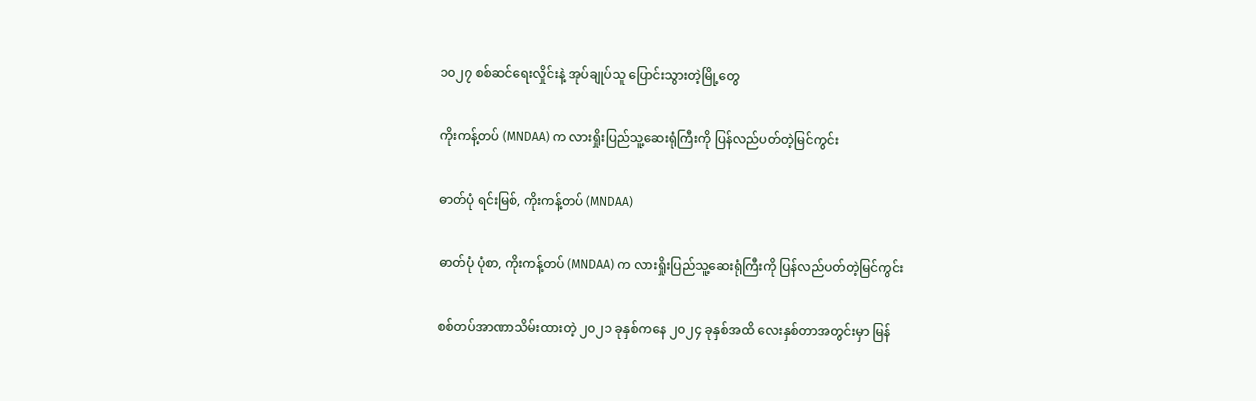၁၀၂၇ စစ်ဆင်ရေးလှိုင်းနဲ့ အုပ်ချုပ်သူ ပြောင်းသွားတဲ့မြို့တွေ

ကိုးကန့်တပ် (MNDAA) က လားရှိုးပြည်သူ့ဆေးရုံကြီးကို ပြန်လည်ပတ်တဲ့မြင်ကွင်း

ဓာတ်ပုံ ရင်းမြစ်, ကိုးကန့်တပ် (MNDAA)

ဓာတ်ပုံ ပုံစာ, ကိုးကန့်တပ် (MNDAA) က လားရှိုးပြည်သူ့ဆေးရုံကြီးကို ပြန်လည်ပတ်တဲ့မြင်ကွင်း

စစ်တပ်အာဏာသိမ်းထားတဲ့ ၂၀၂၁ ခုနှစ်ကနေ ၂၀၂၄ ခုနှစ်အထိ လေးနှစ်တာအတွင်းမှာ မြန်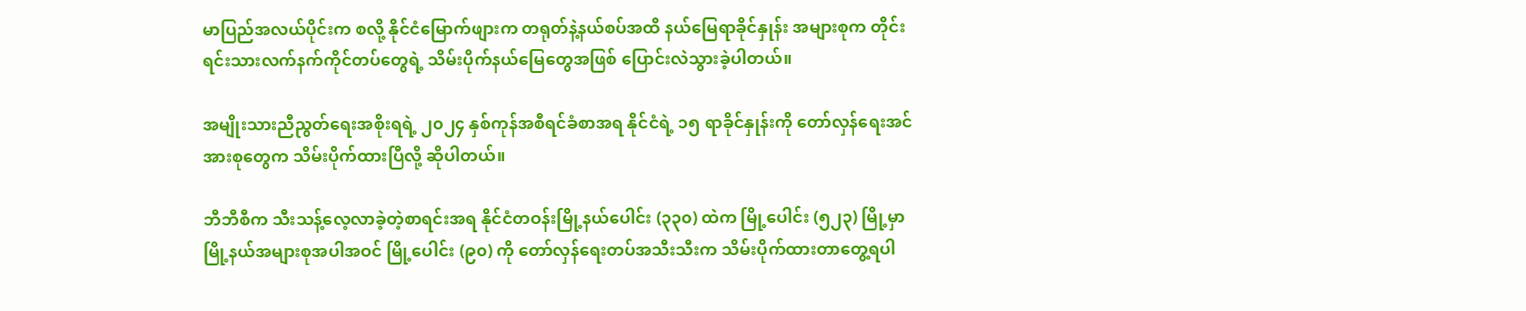မာပြည်အလယ်ပိုင်းက စလို့ နိုင်ငံမြောက်ဖျားက တရုတ်နဲ့နယ်စပ်အထိ နယ်မြေရာခိုင်နှုန်း အများစုက တိုင်းရင်းသားလက်နက်ကိုင်တပ်တွေရဲ့ သိမ်းပိုက်နယ်မြေတွေအဖြစ် ပြောင်းလဲသွားခဲ့ပါတယ်။

အမျိုးသားညီညွတ်ရေးအစိုးရရဲ့ ၂၀၂၄ နှစ်ကုန်အစီရင်ခံစာအရ နိုင်ငံရဲ့ ၁၅ ရာခိုင်နှုန်းကို တော်လှန်ရေးအင်အားစုတွေက သိမ်းပိုက်ထားပြီလို့ ဆိုပါတယ်။

ဘီဘီစီက သီးသန့်လေ့လာခဲ့တဲ့စာရင်းအရ နိုင်ငံတဝန်းမြို့နယ်ပေါင်း (၃၃၀) ထဲက မြို့ပေါင်း (၅၂၃) မြို့မှာ မြို့နယ်အများစုအပါအဝင် မြို့ပေါင်း (၉၀) ကို တော်လှန်ရေးတပ်အသီးသီးက သိမ်းပိုက်ထားတာတွေ့ရပါ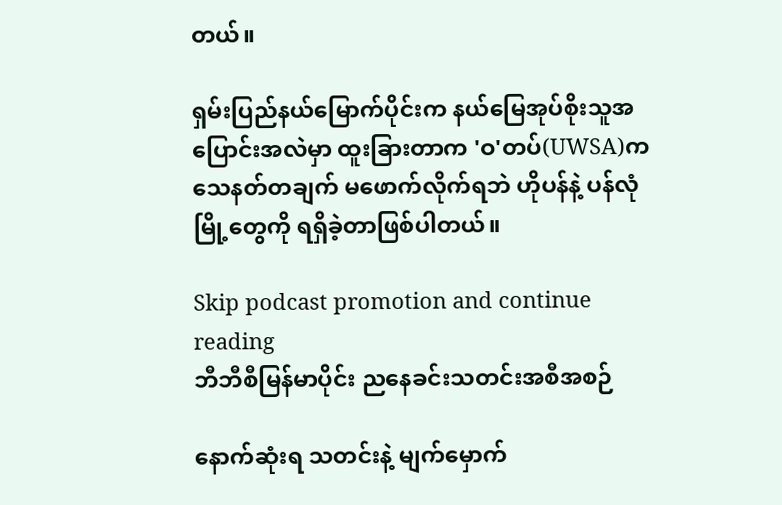တယ်။

ရှမ်းပြည်နယ်မြောက်ပိုင်းက နယ်မြေအုပ်စိုးသူအပြောင်းအလဲမှာ ထူးခြားတာက 'ဝ'တပ်(UWSA)က သေနတ်တချက် မဖောက်လိုက်ရဘဲ ဟိုပန်နဲ့ ပန်လုံ မြို့တွေကို ရရှိခဲ့တာဖြစ်ပါတယ်။

Skip podcast promotion and continue reading
ဘီဘီစီမြန်မာပိုင်း ညနေခင်းသတင်းအစီအစဉ်

နောက်ဆုံးရ သတင်းနဲ့ မျက်မှောက်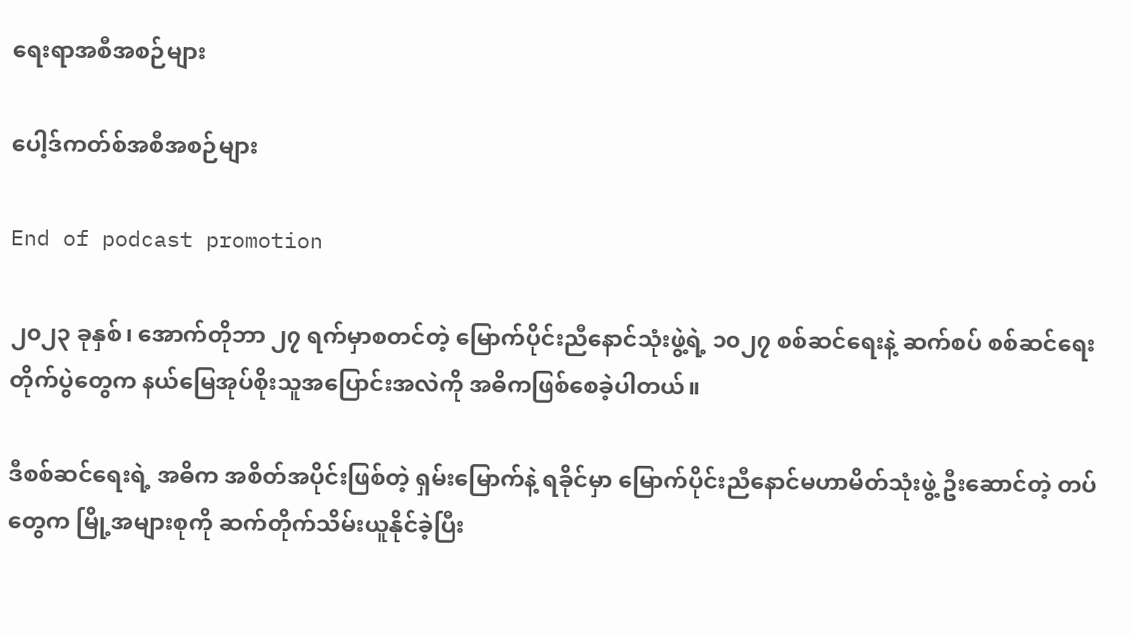ရေးရာအစီအစဉ်များ

ပေါ့ဒ်ကတ်စ်အစီအစဉ်များ

End of podcast promotion

၂၀၂၃ ခုနှစ်၊ အောက်တိုဘာ ၂၇ ရက်မှာစတင်တဲ့ မြောက်ပိုင်းညီနောင်သုံးဖွဲ့ရဲ့ ၁၀၂၇ စစ်ဆင်ရေးနဲ့ ဆက်စပ် စစ်ဆင်ရေးတိုက်ပွဲတွေက နယ်မြေအုပ်စိုးသူအပြောင်းအလဲကို အဓိကဖြစ်စေခဲ့ပါတယ်။

ဒီစစ်ဆင်ရေးရဲ့ အဓိက အစိတ်အပိုင်းဖြစ်တဲ့ ရှမ်းမြောက်နဲ့ ရခိုင်မှာ မြောက်ပိုင်းညီနောင်မဟာမိတ်သုံးဖွဲ့ ဦးဆောင်တဲ့ တပ်တွေက မြို့အများစုကို ဆက်တိုက်သိမ်းယူနိုင်ခဲ့ပြီး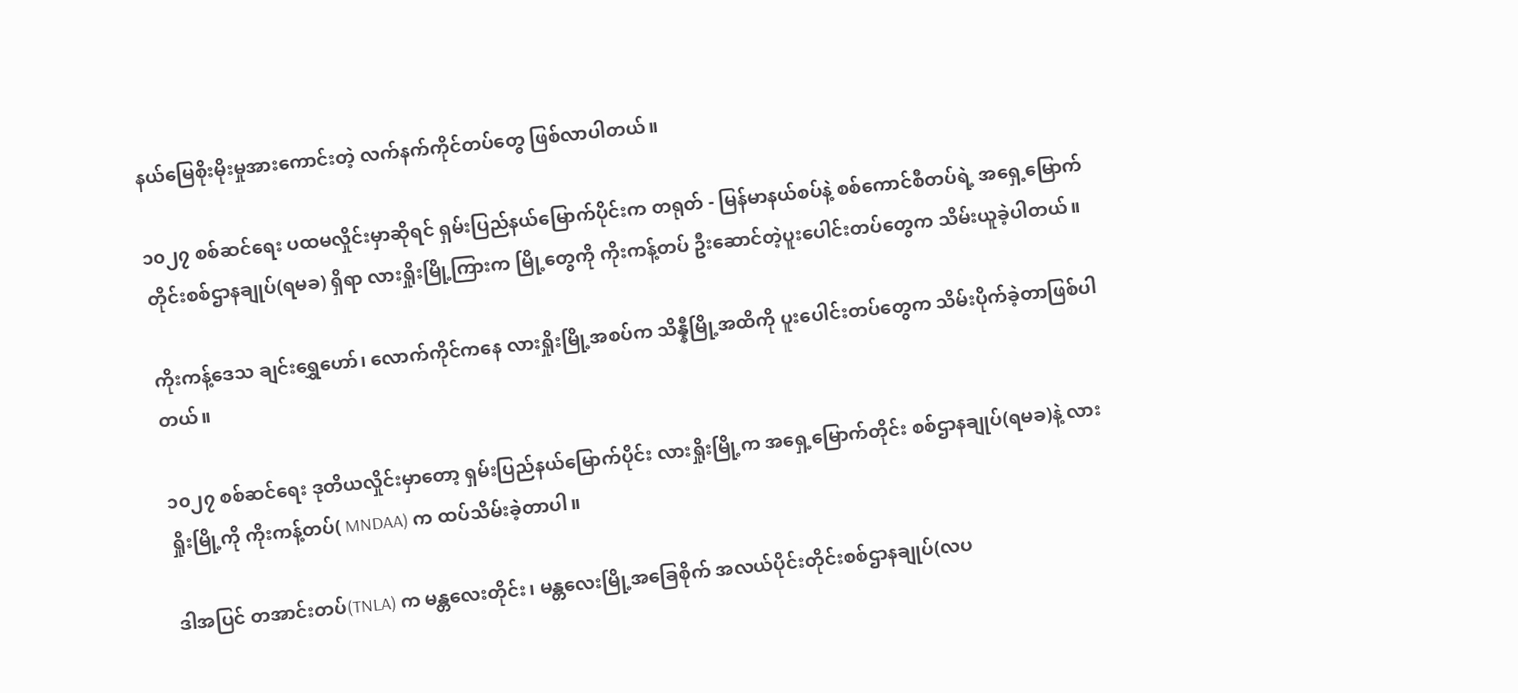နယ်မြေစိုးမိုးမှုအားကောင်းတဲ့ လက်နက်ကိုင်တပ်တွေ ဖြစ်လာပါတယ်။

၁၀၂၇ စစ်ဆင်ရေး ပထမလှိုင်းမှာဆိုရင် ရှမ်းပြည်နယ်မြောက်ပိုင်းက တရုတ် - မြန်မာနယ်စပ်နဲ့ စစ်ကောင်စီတပ်ရဲ့ အရှေ့မြောက်တိုင်းစစ်ဌာနချုပ်(ရမခ) ရှိရာ လားရှိုးမြို့ကြားက မြို့တွေကို ကိုးကန့်တပ် ဦးဆောင်တဲ့ပူးပေါင်းတပ်တွေက သိမ်းယူခဲ့ပါတယ်။

ကိုးကန့်ဒေသ ချင်းရွှေဟော်၊ လောက်ကိုင်ကနေ လားရှိုးမြို့အစပ်က သိန္နီမြို့အထိကို ပူးပေါင်းတပ်တွေက သိမ်းပိုက်ခဲ့တာဖြစ်ပါတယ်။

၁၀၂၇ စစ်ဆင်ရေး ဒုတိယလှိုင်းမှာတော့ ရှမ်းပြည်နယ်မြောက်ပိုင်း လားရှိုးမြို့က အ‌ရှေ့မြောက်တိုင်း စစ်ဌာနချုပ်(ရမခ)နဲ့ လားရှိုးမြို့ကို ကိုးကန့်တပ်( MNDAA) က ထပ်သိမ်းခဲ့တာပါ။

ဒါအပြင် တအာင်းတပ်(TNLA) က မန္တလေးတိုင်း၊ မန္တလေးမြို့အခြေစိုက် အလယ်ပိုင်းတိုင်းစစ်ဌာနချုပ်(လပ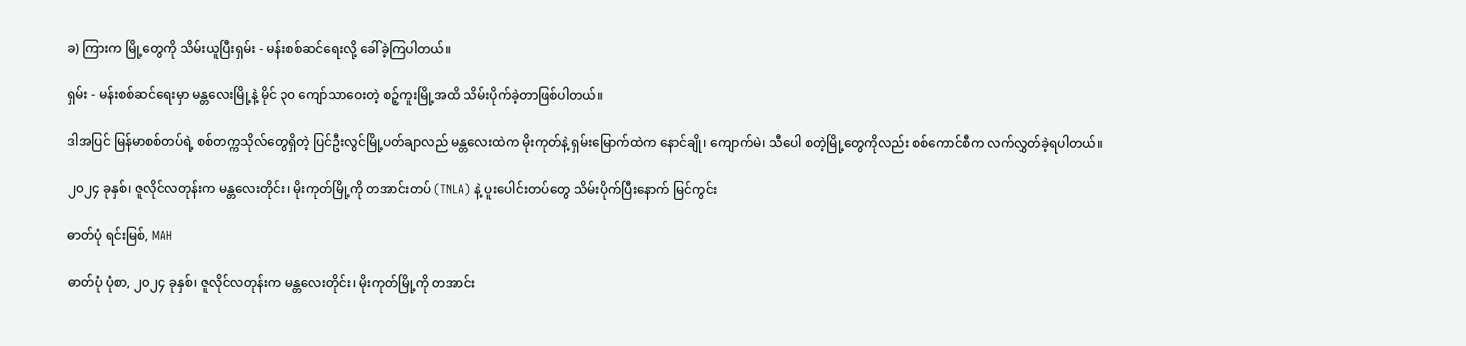ခ) ကြားက မြို့တွေကို သိမ်းယူပြီးရှမ်း - မန်းစစ်ဆင်ရေးလို့ ခေါ်ခဲ့ကြပါတယ်။

ရှမ်း - မန်းစစ်ဆင်ရေးမှာ မန္တလေးမြို့နဲ့ မိုင် ၃၀ ကျော်သာဝေးတဲ့ စဉ့်ကူးမြို့အထိ သိမ်းပိုက်ခဲ့တာဖြစ်ပါတယ်။

ဒါအပြင် မြန်မာစစ်တပ်ရဲ့ စစ်တက္ကသိုလ်တွေရှိတဲ့ ပြင်ဦးလွင်မြို့ပတ်ချာလည် မန္တလေးထဲက မိုးကုတ်နဲ့ ရှမ်းမြောက်ထဲက နောင်ချို၊ ကျောက်မဲ၊ သီပေါ စတဲ့မြို့တွေကိုလည်း စစ်ကောင်စီက လက်လွှတ်ခဲ့ရပါတယ်။

၂၀၂၄ ခုနှစ်၊ ဇူလိုင်လတုန်းက မန္တလေးတိုင်း၊ မိုးကုတ်မြို့ကို တအာင်းတပ် (TNLA) နဲ့ ပူးပေါင်းတပ်တွေ သိမ်းပိုက်ပြီးနောက် မြင်ကွင်း ‌

ဓာတ်ပုံ ရင်းမြစ်, MAH

ဓာတ်ပုံ ပုံစာ, ၂၀၂၄ ခုနှစ်၊ ဇူလိုင်လတုန်းက မန္တလေးတိုင်း၊ မိုးကုတ်မြို့ကို တအာင်း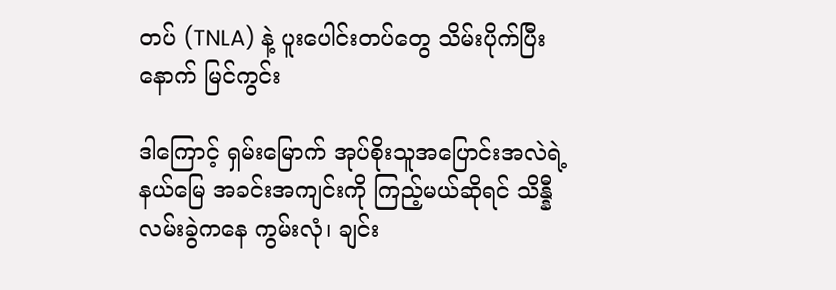တပ် (TNLA) နဲ့ ပူးပေါင်းတပ်တွေ သိမ်းပိုက်ပြီးနောက် မြင်ကွင်း ‌

ဒါကြောင့် ရှမ်းမြောက် အုပ်စိုးသူအပြောင်းအလဲရဲ့ နယ်မြေ အခင်းအကျင်းကို ကြည့်မယ်ဆိုရင် သိန္နီလမ်းခွဲကနေ ကွမ်းလုံ၊ ချင်း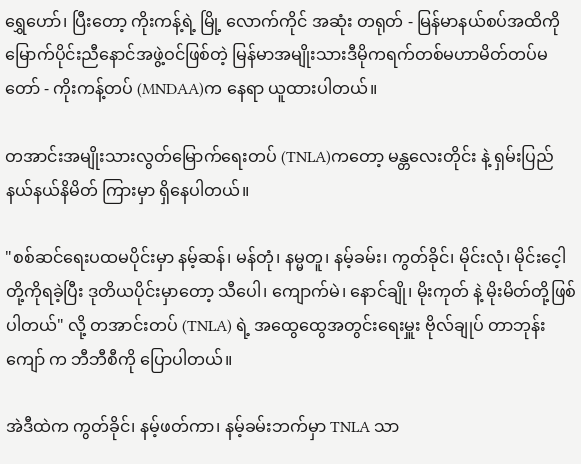ရွှေဟော်၊ ပြီးတော့ ကိုးကန့်ရဲ့ မြို့ လောက်ကိုင် အဆုံး တရုတ် - မြန်မာနယ်စပ်အထိကို မြောက်ပိုင်းညီနောင်အဖွဲ့ဝင်ဖြစ်တဲ့ မြန်မာအမျိုးသားဒီမိုကရက်တစ်မဟာမိတ်တပ်မတော် - ကိုးကန့်တပ် (MNDAA)က နေရာ ယူထားပါတယ်။

တအာင်းအမျိုးသားလွတ်မြောက်ရေးတပ် (TNLA)ကတော့ မန္တလေးတိုင်း နဲ့ ရှမ်းပြည်နယ်နယ်နိမိတ် ကြားမှာ ရှိနေပါတယ်။

"စစ်ဆင်ရေးပထမပိုင်းမှာ နမ့်ဆန်၊ မန်တုံ၊ နမ္မတူ၊ နမ့်ခမ်း၊ ကွတ်ခိုင်၊ မိုင်းလုံ၊ မိုင်းငေ့ါတို့ကိုရခဲ့ပြီး ဒုတိယပိုင်းမှာတော့ သီပေါ၊ ကျောက်မဲ၊ နောင်ချို၊ မိုးကုတ် နဲ့ မိုးမိတ်တို့ဖြစ်ပါတယ်" လို့ တအာင်းတပ် (TNLA) ရဲ့ အထွေထွေအတွင်းရေးမှူး ဗိုလ်ချုပ် တာဘုန်းကျော် က ဘီဘီစီကို ပြောပါတယ်။

အဲဒီထဲက ကွတ်ခိုင်၊ နမ့်ဖတ်ကာ၊ နမ့်ခမ်းဘက်မှာ TNLA သာ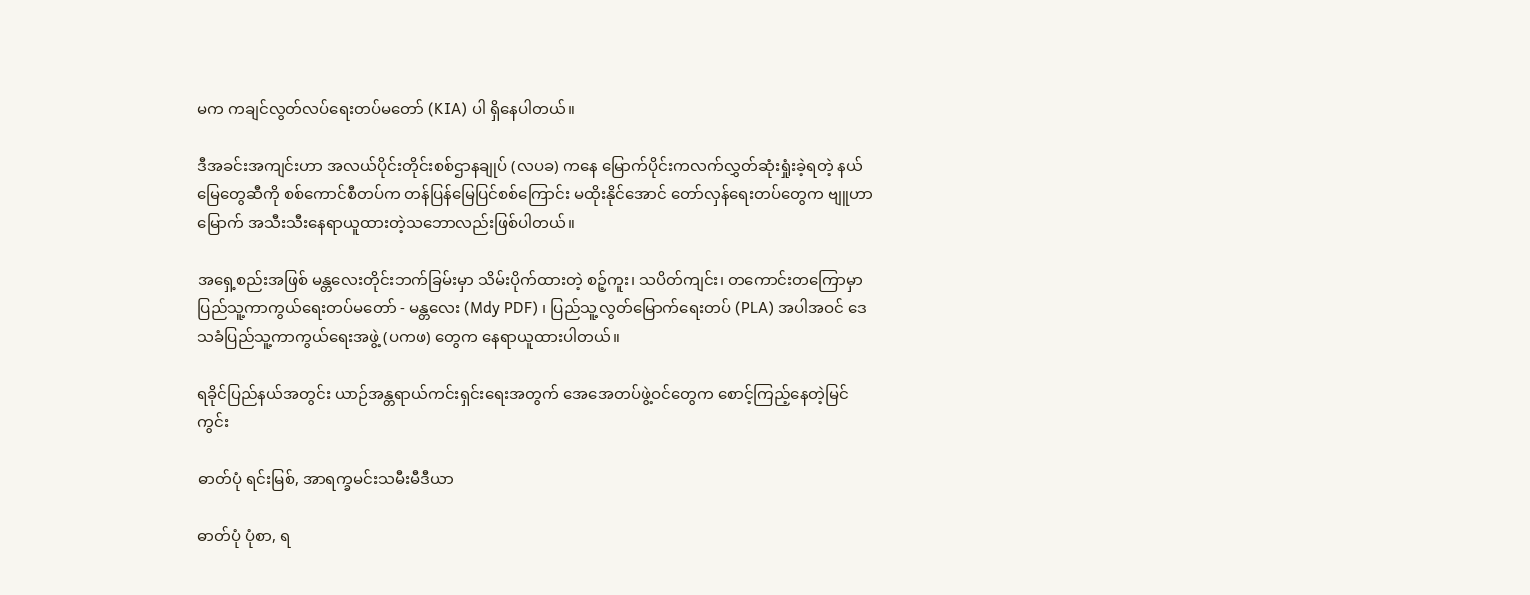မက ကချင်လွတ်လပ်ရေးတပ်မတော် (KIA) ပါ ရှိနေပါတယ်။

ဒီအခင်းအကျင်းဟာ အလယ်ပိုင်းတိုင်းစစ်ဌာနချုပ် (လပခ) ကနေ မြောက်ပိုင်းကလက်လွှတ်ဆုံးရှုံးခဲ့ရတဲ့ နယ်မြေတွေဆီကို စစ်ကောင်စီတပ်က တန်ပြန်မြေပြင်စစ်ကြောင်း မထိုးနိုင်အောင် တော်လှန်ရေးတပ်တွေက ဗျူဟာမြောက် အသီးသီးနေရာယူထားတဲ့သဘောလည်းဖြစ်ပါတယ်။

အရှေ့စည်းအဖြစ် မန္တလေးတိုင်းဘက်ခြမ်းမှာ သိမ်းပိုက်ထားတဲ့ စဉ့်ကူး၊ သပိတ်ကျင်း၊ တကောင်းတကြောမှာ ပြည်သူ့ကာကွယ်ရေးတပ်မတော် - မန္တလေး (Mdy PDF) ၊ ပြည်သူ့လွတ်မြောက်ရေးတပ် (PLA) အပါအဝင် ဒေသခံပြည်သူ့ကာကွယ်ရေးအဖွဲ့ (ပကဖ) တွေက နေရာယူထားပါတယ်။

ရခိုင်ပြည်နယ်အတွင်း ယာဉ်အန္တရာယ်ကင်းရှင်းရေးအတွက် အေအေတပ်ဖွဲ့ဝင်တွေက စောင့်ကြည့်နေတဲ့မြင်ကွင်း

ဓာတ်ပုံ ရင်းမြစ်, အာရက္ခမင်းသမီးမီဒီယာ

ဓာတ်ပုံ ပုံစာ, ရ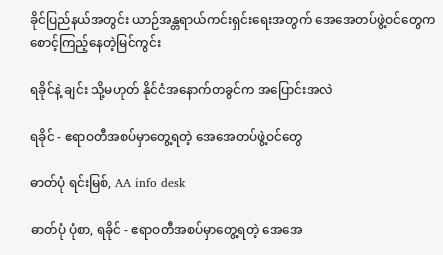ခိုင်ပြည်နယ်အတွင်း ယာဉ်အန္တရာယ်ကင်းရှင်းရေးအတွက် အေအေတပ်ဖွဲ့ဝင်တွေက စောင့်ကြည့်နေတဲ့မြင်ကွင်း

ရခိုင်နဲ့ ချင်း သို့မဟုတ် နိုင်ငံအနောက်တခွင်က အပြောင်းအလဲ

ရခိုင် - ဧရာဝတီအစပ်မှာတွေ့ရတဲ့ အေအေတပ်ဖွဲ့ဝင်တွေ

ဓာတ်ပုံ ရင်းမြစ်, AA info desk

ဓာတ်ပုံ ပုံစာ, ရခိုင် - ဧရာဝတီအစပ်မှာတွေ့ရတဲ့ အေအေ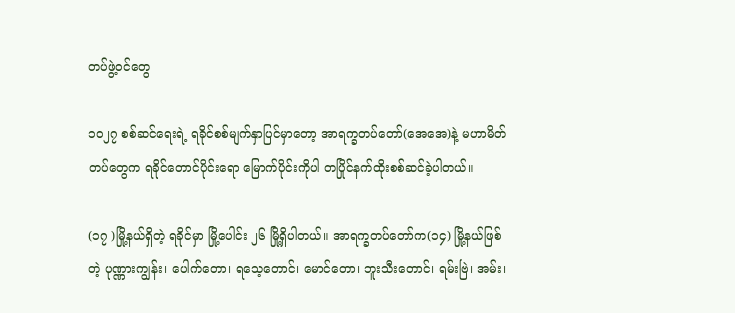တပ်ဖွဲ့ဝင်တွေ

၁၀၂၇ စစ်ဆင်ရေးရဲ့ ရခိုင်စစ်မျက်နှာပြင်မှာတော့ အာရက္ခတပ်တော်(အေအေ)နဲ့ မဟာမိတ်တပ်တွေက ရခိုင်တောင်ပိုင်းရော မြောက်ပိုင်းကိုပါ တပြိုင်နက်ထိုးစစ်ဆင်ခဲ့ပါတယ်။

(၁၇ )မြို့နယ်ရှိတဲ့ ရခိုင်မှာ မြို့ပေါင်း ၂၆ မြို့ရှိပါတယ်။ အာရက္ခတပ်တော်က(၁၄) မြို့နယ်ဖြစ်တဲ့ ပုဏ္ဏားကျွန်း၊ ပေါက်တော၊ ရသေ့တောင်၊ မောင်တော၊ ဘူးသီးတောင်၊ ရမ်းဗြဲ၊ အမ်း၊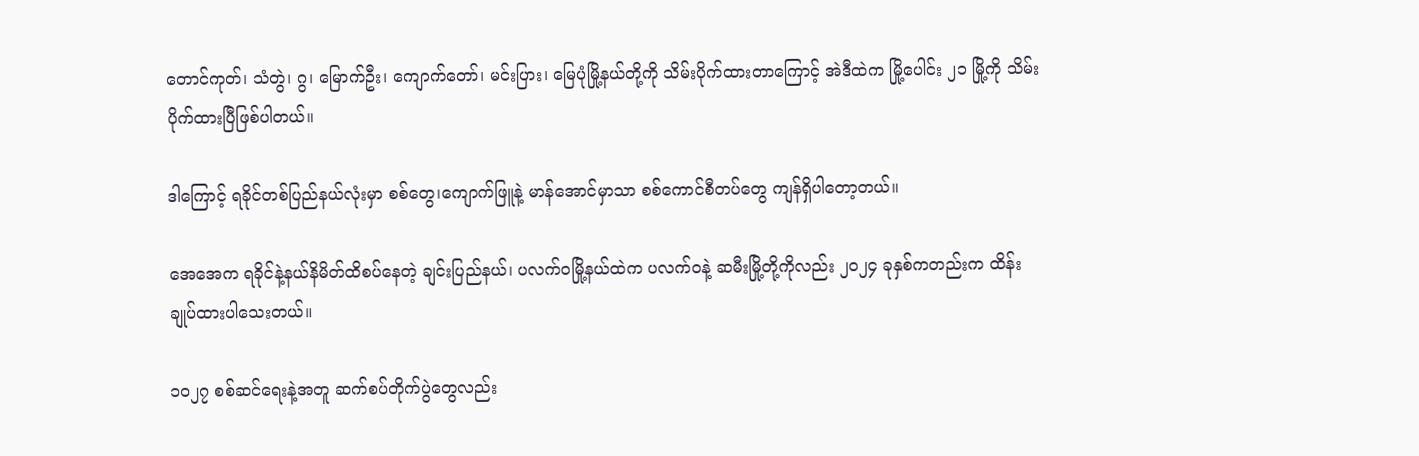တောင်ကုတ်၊ သံတွဲ၊ ဂွ၊ မြောက်ဦး၊ ကျောက်တော်၊ မင်းပြား၊ မြေပုံမြို့နယ်တို့ကို သိမ်းပိုက်ထားတာကြောင့် အဲဒီထဲက မြို့ပေါင်း ၂၁ မြို့ကို သိမ်းပိုက်ထားပြီဖြစ်ပါတယ်။

ဒါကြောင့် ရခိုင်တစ်ပြည်နယ်လုံးမှာ စစ်တွေ၊ကျောက်ဖြူနဲ့ မာန်အောင်မှာသာ စစ်ကောင်စီတပ်တွေ ကျန်ရှိပါတော့တယ်။

အေအေက ရခိုင်နဲ့နယ်နိမိတ်ထိစပ်နေတဲ့ ချင်းပြည်နယ်၊ ပလက်ဝမြို့နယ်ထဲက ပလက်ဝနဲ့ ဆမီးမြို့တို့ကိုလည်း ၂၀၂၄ ခုနှစ်ကတည်းက ထိန်းချုပ်ထားပါသေးတယ်။

၁၀၂၇ စစ်ဆင်ရေးနဲ့အတူ ဆက်စပ်တိုက်ပွဲတွေလည်း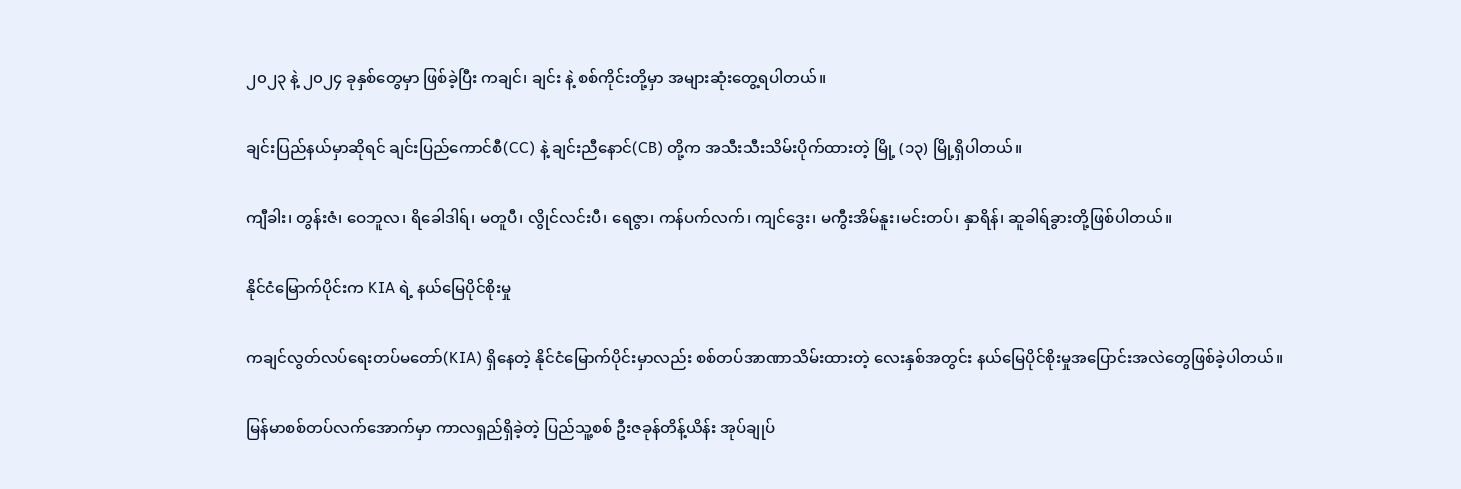၂၀၂၃ နဲ့ ၂၀၂၄ ခုနှစ်တွေမှာ ဖြစ်ခဲ့ပြီး ကချင်၊ ချင်း နဲ့ စစ်ကိုင်းတို့မှာ အများဆုံးတွေ့ရပါတယ်။

ချင်းပြည်နယ်မှာဆိုရင် ချင်းပြည်ကောင်စီ(CC) နဲ့ ချင်းညီနောင်(CB) တို့က အသီးသီးသိမ်းပိုက်ထားတဲ့ မြို့ (၁၃) မြို့ရှိပါတယ်။

ကျီခါး၊ တွန်းဇံ၊ ဝေဘူလ၊ ရိခေါဒါရ်၊ မတူပီ၊ လွိုင်လင်းပီ၊ ရေဇွာ၊ ကန်ပက်လက်၊ ကျင်ဒွေး၊ မကွီးအိမ်နူး၊မင်းတပ်၊ နှာရိန်၊ ဆူခါရ်ခွားတို့ဖြစ်ပါတယ်။

နိုင်ငံမြောက်ပိုင်းက KIA ရဲ့ နယ်မြေပိုင်စိုးမှု

ကချင်လွတ်လပ်ရေးတပ်မတော်(KIA) ရှိနေတဲ့ နိုင်ငံမြောက်ပိုင်းမှာလည်း စစ်တပ်အာဏာသိမ်းထားတဲ့ လေးနှစ်အတွင်း နယ်မြေပိုင်စိုးမှုအပြောင်းအလဲတွေဖြစ်ခဲ့ပါတယ်။

မြန်မာစစ်တပ်လက်အောက်မှာ ကာလရှည်ရှိခဲ့တဲ့ ပြည်သူ့စစ် ဦးဇခုန်တိန့်ယိန်း အုပ်ချုပ်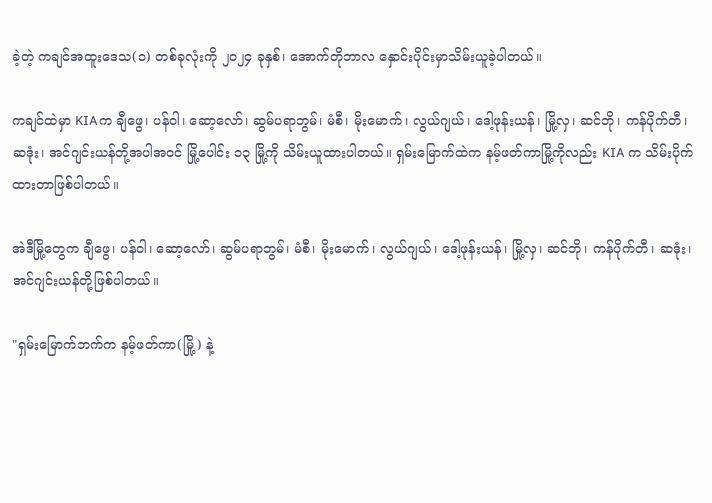ခဲ့တဲ့ ကချင်အထူးဒေသ(၁) တစ်ခုလုံးကို ၂၀၂၄ ခုနှစ်၊ အောက်တိုဘာလ နှောင်းပိုင်းမှာသိမ်းယူခဲ့ပါတယ်။

ကချင်ထဲမှာ KIAက ချီဖွေ၊ ပန်ဝါ၊ ဆော့လော်၊ ဆွမ်ပရာဘွမ်၊ မံစီ၊ မိုးမောက်၊ လွယ်ဂျယ်၊ ဒေါ့ဖုန်းယန်၊ မြို့လှ၊ ဆင်ဘို၊ ကန်ပိုက်တီ၊ ဆဒုံး၊ အင်ဂျင်းယန်တို့အပါအဝင် မြို့ပေါင်း ၁၃ မြို့ကို သိမ်းယူထားပါတယ်။ ရှမ်းမြောက်ထဲက နမ့်ဖတ်ကာမြို့ကိုလည်း KIA က သိမ်းပိုက်ထားတာဖြစ်ပါတယ်။

အဲဒီမြို့တွေက ချီဖွေ၊ ပန်ဝါ၊ ဆော့လော်၊ ဆွမ်ပရာဘွမ်၊ မံစီ၊ မိုးမောက်၊ လွယ်ဂျယ်၊ ဒေါ့ဖုန်းယန်၊ မြို့လှ၊ ဆင်ဘို၊ ကန်ပိုက်တီ၊ ဆဒုံး၊ အင်ဂျင်းယန်တို့ဖြစ်ပါတယ်။

"ရှမ်းမြောက်ဘက်က နမ့်ဖတ်ကာ(မြို့) နဲ့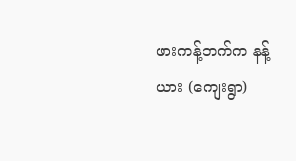ဖားကန့်ဘက်က နန့်ယား (ကျေးရွာ)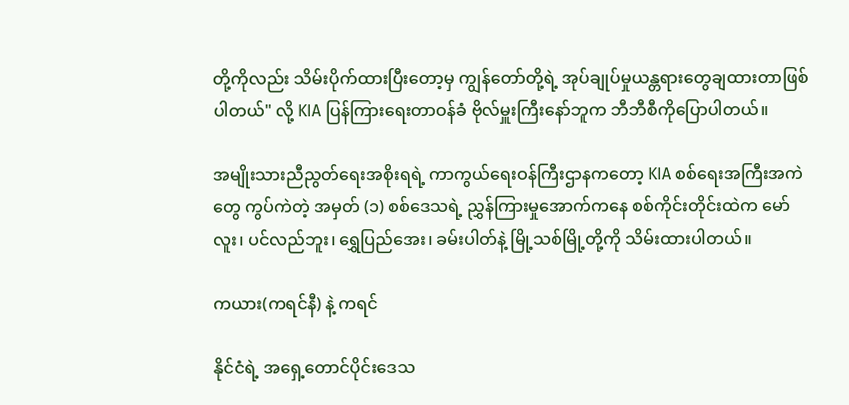တို့ကိုလည်း သိမ်းပိုက်ထားပြီးတော့မှ ကျွန်တော်တို့ရဲ့ အုပ်ချုပ်မှုယန္တရားတွေချထားတာဖြစ်ပါတယ်" လို့ KIA ပြန်ကြားရေးတာဝန်ခံ ဗိုလ်မှူးကြီးနော်ဘူက ဘီဘီစီကိုပြောပါတယ်။

အမျိုးသားညီညွတ်ရေးအစိုးရရဲ့ ကာကွယ်ရေးဝန်ကြီးဌာနကတော့ KIA စစ်ရေးအကြီးအကဲတွေ ကွပ်ကဲတဲ့ အမှတ် (၁) စစ်ဒေသရဲ့ ညွှန်ကြားမှုအောက်ကနေ စစ်ကိုင်းတိုင်းထဲက မော်လူး၊ ပင်လည်ဘူး၊ ရွှေပြည်အေး၊ ခမ်းပါတ်နဲ့ မြို့သစ်မြို့တို့ကို သိမ်းထားပါတယ်။

ကယား(ကရင်နီ) နဲ့ ကရင်

နိုင်ငံရဲ့ အရှေ့တောင်ပိုင်းဒေသ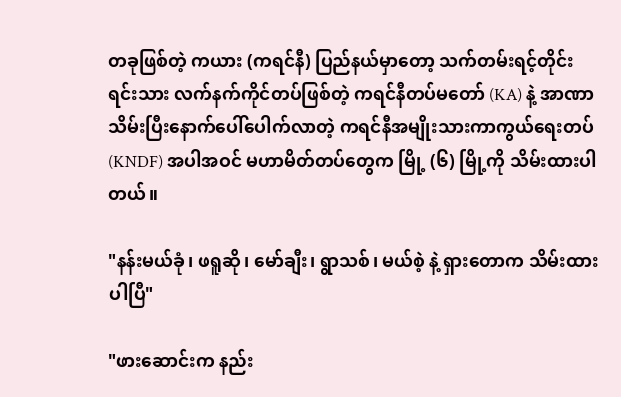တခုဖြစ်တဲ့ ကယား (ကရင်နီ) ပြည်နယ်မှာတော့ သက်တမ်းရင့်တိုင်းရင်းသား လက်နက်ကိုင်တပ်ဖြစ်တဲ့ ကရင်နီတပ်မတော် (KA) နဲ့ အာဏာသိမ်းပြီးနောက်ပေါ်ပေါက်လာတဲ့ ကရင်နီအမျိုးသားကာကွယ်ရေးတပ် (KNDF) အပါအဝင် မဟာမိတ်တပ်တွေက မြို့ (၆) မြို့ကို သိမ်းထားပါတယ်။

"နန်းမယ်ခုံ၊ ဖရူဆို၊ မော်ချီး၊ ရွာသစ်၊ မယ်စဲ့ နဲ့ ရှားတောက သိမ်းထားပါပြီ"

"ဖားဆောင်းက နည်း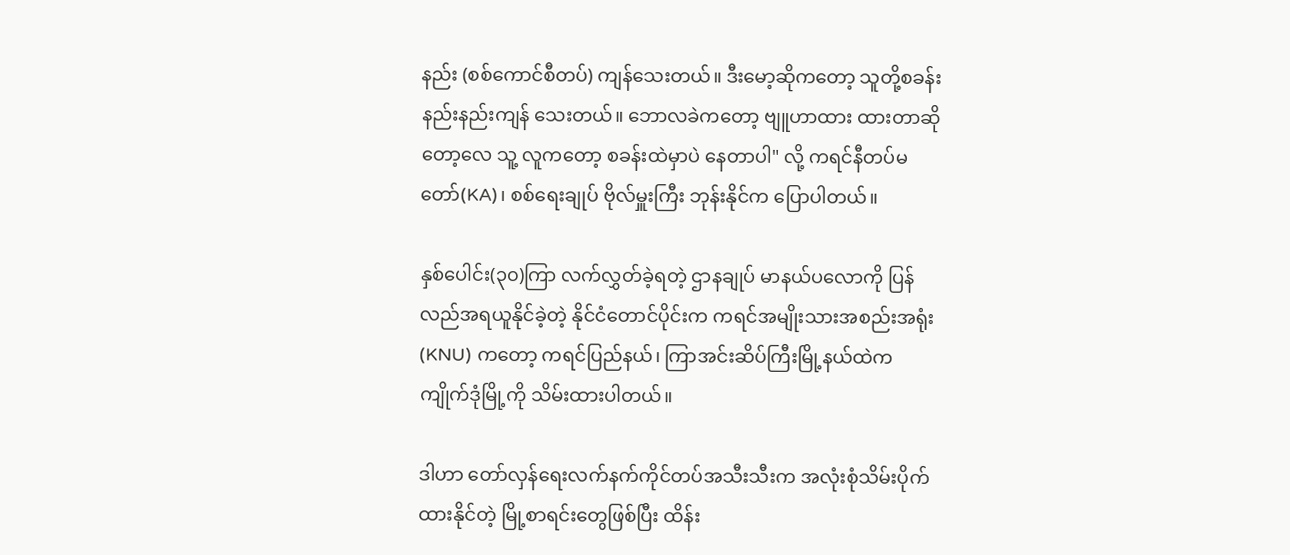နည်း (စစ်ကောင်စီတပ်) ကျန်သေးတယ်။ ဒီးမော့ဆိုကတော့ သူတို့စခန်းနည်းနည်းကျန် သေးတယ်။ ဘောလခဲကတော့ ဗျူဟာထား ထားတာဆိုတော့လေ သူ့ လူကတော့ စခန်းထဲမှာပဲ နေတာပါ" လို့ ကရင်နီတပ်မတော်(KA)၊ စစ်ရေးချုပ် ဗိုလ်မှူးကြီး ဘုန်းနိုင်က ပြောပါတယ်။

နှစ်ပေါင်း(၃၀)ကြာ လက်လွှတ်ခဲ့ရတဲ့ ဌာနချုပ် မာနယ်ပလောကို ပြန်လည်အရယူနိုင်ခဲ့တဲ့ နိုင်ငံတောင်ပိုင်းက ကရင်အမျိုးသားအစည်းအရုံး (KNU) ကတော့ ကရင်ပြည်နယ်၊ ကြာအင်းဆိပ်ကြီးမြို့နယ်ထဲက ကျိုက်ဒုံမြို့ကို သိမ်းထားပါတယ်။

ဒါဟာ တော်လှန်ရေးလက်နက်ကိုင်တပ်အသီးသီးက အလုံးစုံသိမ်းပိုက်ထားနိုင်တဲ့ မြို့စာရင်းတွေဖြစ်ပြီး ထိန်း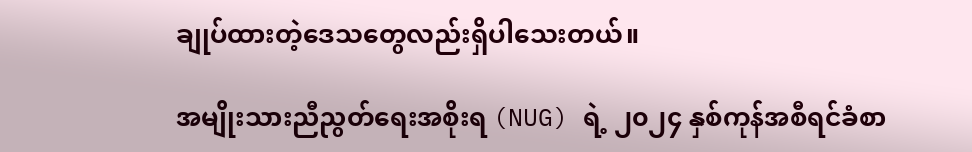ချုပ်ထားတဲ့ဒေသတွေလည်းရှိပါသေးတယ်။

အမျိုးသားညီညွတ်ရေးအစိုးရ (NUG) ရဲ့ ၂၀၂၄ နှစ်ကုန်အစီရင်ခံစာ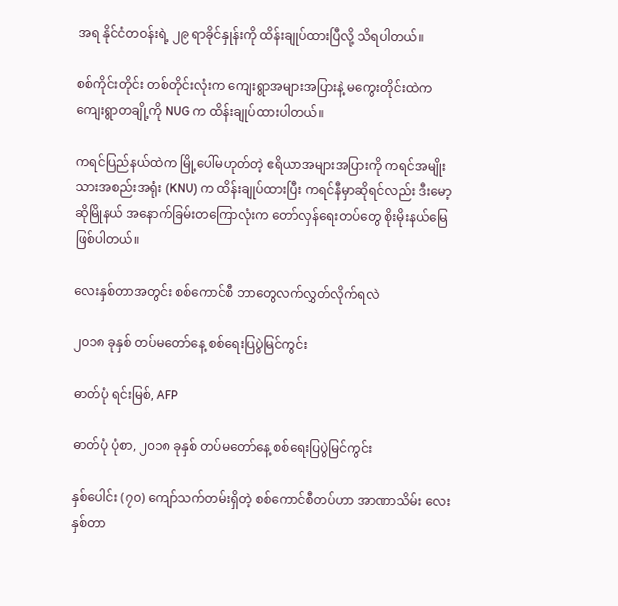အရ နိုင်ငံတဝန်းရဲ့ ၂၉ ရာခိုင်နှုန်းကို ထိန်းချုပ်ထားပြီလို့ သိရပါတယ်။

စစ်ကိုင်းတိုင်း တစ်တိုင်းလုံးက ကျေးရွာအများအပြားနဲ့ မကွေးတိုင်းထဲက ကျေးရွာတချို့ကို NUG က ထိန်းချုပ်ထားပါတယ်။

ကရင်ပြည်နယ်ထဲက မြို့ပေါ်မဟုတ်တဲ့ ဧရိယာအများအပြားကို ကရင်အမျိုးသားအစည်းအရုံး (KNU) က ထိန်းချုပ်ထားပြီး ကရင်နီမှာဆိုရင်လည်း ဒီးမော့ဆိုမြိုနယ် အနောက်ခြမ်းတကြောလုံးက တော်လှန်ရေးတပ်တွေ စိုးမိုးနယ်မြေဖြစ်ပါတယ်။

လေးနှစ်တာအတွင်း စစ်ကောင်စီ ဘာတွေလက်လွှတ်လိုက်ရလဲ

၂၀၁၈ ခုနှစ် တပ်မတော်နေ့ စစ်ရေးပြပွဲမြင်ကွင်း

ဓာတ်ပုံ ရင်းမြစ်, AFP

ဓာတ်ပုံ ပုံစာ, ၂၀၁၈ ခုနှစ် တပ်မတော်နေ့ စစ်ရေးပြပွဲမြင်ကွင်း

နှစ်ပေါင်း (၇၀) ကျော်သက်တမ်းရှိတဲ့ စစ်ကောင်စီတပ်ဟာ အာဏာသိမ်း လေးနှစ်တာ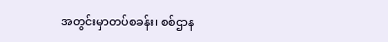အတွင်းမှာတပ်စခန်း၊ စစ်ဌာန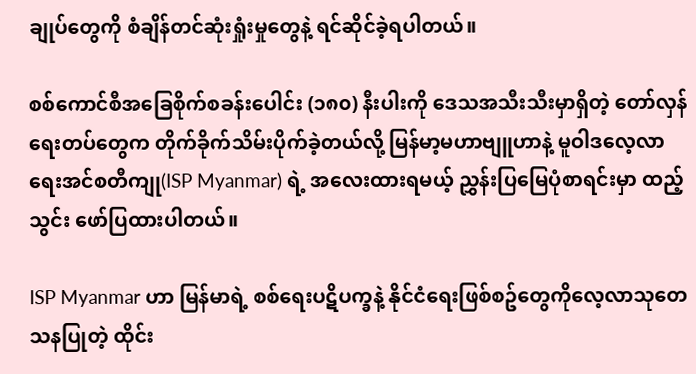ချုပ်တွေကို စံချိန်တင်ဆုံးရှုံးမှုတွေနဲ့ ရင်ဆိုင်ခဲ့ရပါတယ်။

စစ်ကောင်စီအခြေစိုက်စခန်းပေါင်း (၁၈၀) နီးပါးကို ဒေသအသီးသီးမှာရှိတဲ့ တော်လှန်ရေးတပ်တွေက တိုက်ခိုက်သိမ်းပိုက်ခဲ့တယ်လို့ မြန်မာ့မဟာဗျူဟာနဲ့ မူဝါဒလေ့လာရေးအင်စတီကျု(ISP Myanmar) ရဲ့ အလေးထားရမယ့် ညွှန်းပြမြေပုံစာရင်းမှာ ထည့်သွင်း ဖော်ပြထားပါတယ်။

ISP Myanmar ဟာ မြန်မာရဲ့ စစ်ရေးပဋိပက္ခနဲ့ နိုင်ငံရေးဖြစ်စဥ်တွေကိုလေ့လာသုတေသနပြုတဲ့ ထိုင်း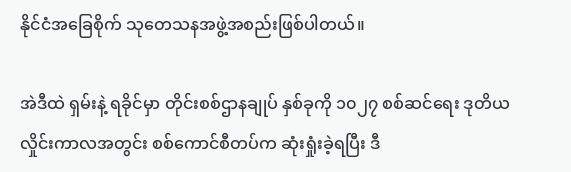နိုင်ငံအခြေစိုက် သုတေသနအဖွဲ့အစည်းဖြစ်ပါတယ်။

အဲဒီထဲ ရှမ်းနဲ့ ရခိုင်မှာ တိုင်းစစ်ဌာနချုပ် နှစ်ခုကို ၁၀၂၇ စစ်ဆင်ရေး ဒုတိယလှိုင်းကာလအတွင်း စစ်ကောင်စီတပ်က ဆုံးရှုံးခဲ့ရပြီး ဒီ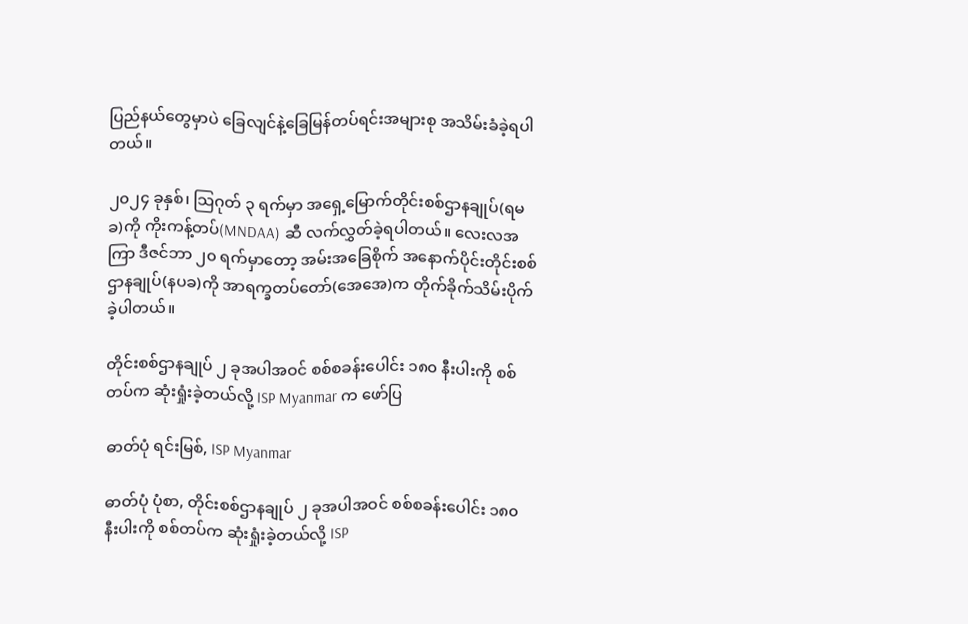ပြည်နယ်တွေမှာပဲ ခြေလျင်နဲ့ခြေမြန်တပ်ရင်းအများစု အသိမ်းခံခဲ့ရပါတယ်။

၂၀၂၄ ခုနှစ်၊ သြဂုတ် ၃ ရက်မှာ အရှေ့မြောက်တိုင်းစစ်ဌာနချုပ်(ရမခ)ကို ကိုးကန့်တပ်(MNDAA) ဆီ လက်လွှတ်ခဲ့ရပါတယ်။ လေးလအကြာ ဒီဇင်ဘာ ၂၀ ရက်မှာတော့ အမ်းအခြေစိုက် အနောက်ပိုင်းတိုင်းစစ်ဌာနချုပ်(နပခ)ကို အာရက္ခတပ်တော်(အေအေ)က တိုက်ခိုက်သိမ်းပိုက်ခဲ့ပါတယ်။

တိုင်းစစ်ဌာနချုပ် ၂ ခုအပါအဝင် စစ်စခန်းပေါင်း ၁၈၀ နီးပါးကို စစ်တပ်က ဆုံးရှုံးခဲ့တယ်လို့ ISP Myanmar က ဖော်ပြ

ဓာတ်ပုံ ရင်းမြစ်, ISP Myanmar

ဓာတ်ပုံ ပုံစာ, တိုင်းစစ်ဌာနချုပ် ၂ ခုအပါအဝင် စစ်စခန်းပေါင်း ၁၈၀ နီးပါးကို စစ်တပ်က ဆုံးရှုံးခဲ့တယ်လို့ ISP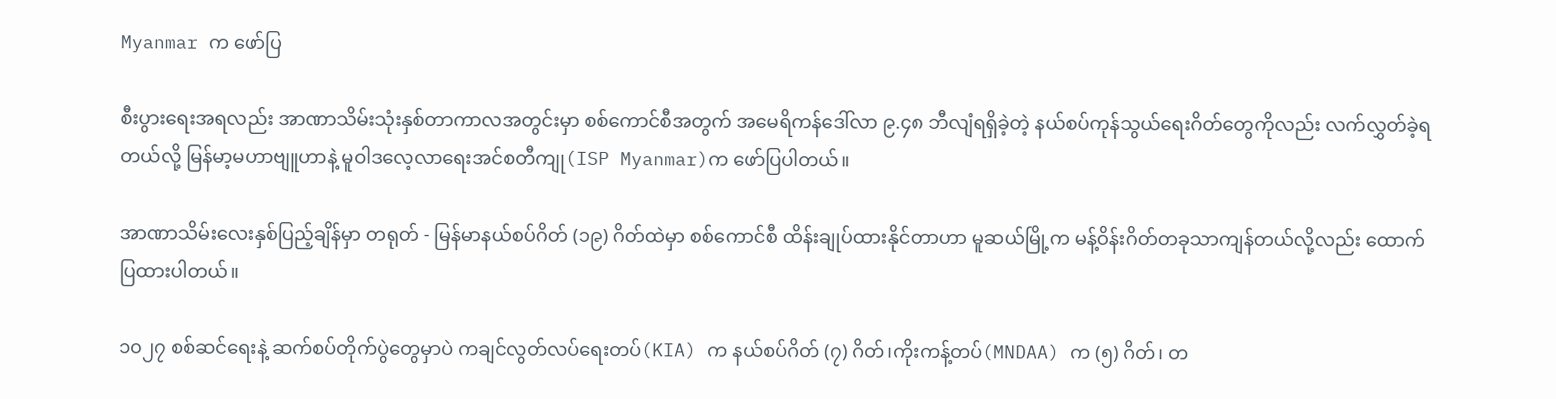Myanmar က ဖော်ပြ

စီးပွားရေးအရလည်း အာဏာသိမ်းသုံးနှစ်တာကာလအတွင်းမှာ စစ်ကောင်စီအတွက် အမေရိကန်ဒေါ်လာ ၉.၄၈ ဘီလျံရရှိခဲ့တဲ့ နယ်စပ်ကုန်သွယ်ရေးဂိတ်တွေကိုလည်း လက်လွှတ်ခဲ့ရတယ်လို့ မြန်မာ့မဟာဗျူဟာနဲ့ မူဝါဒလေ့လာရေးအင်စတီကျု(ISP Myanmar)က ဖော်ပြပါတယ်။

အာဏာသိမ်းလေးနှစ်ပြည့်ချိန်မှာ တရုတ် - မြန်မာနယ်စပ်ဂိတ် (၁၉) ဂိတ်ထဲမှာ စစ်ကောင်စီ ထိန်းချုပ်ထားနိုင်တာဟာ မူဆယ်မြို့က မန့်ဝိန်းဂိတ်တခုသာကျန်တယ်လို့လည်း ထောက်ပြထားပါတယ်။

၁၀၂၇ စစ်ဆင်ရေးနဲ့ ဆက်စပ်တိုက်ပွဲတွေမှာပဲ ကချင်လွတ်လပ်ရေးတပ်(KIA) က နယ်စပ်ဂိတ် (၇) ဂိတ်၊ကိုးကန့်တပ်(MNDAA) က (၅) ဂိတ်၊ တ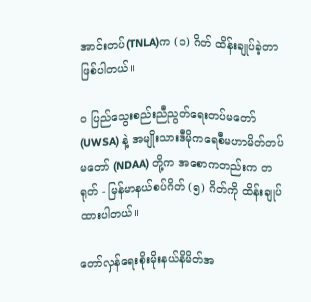အာင်းတပ်(TNLA)က (၁) ဂိတ် ထိန်းချုပ်ခဲ့တာဖြစ်ပါတယ်။

ဝ ပြည်သွေးစည်းညီညွတ်ရေးတပ်မတော် (UWSA) နဲ့ အမျိုးသားဒီမိုကရေစီမဟာမိတ်တပ်မတော် (NDAA) တို့က အစောကတည်းက တရုတ် - မြန်မာနယ်စပ်ဂိတ် (၅) ဂိတ်ကို ထိန်းချုပ်ထားပါတယ်။

တော်လှန်ရေးစိုးမိုးနယ်နိမိတ်အ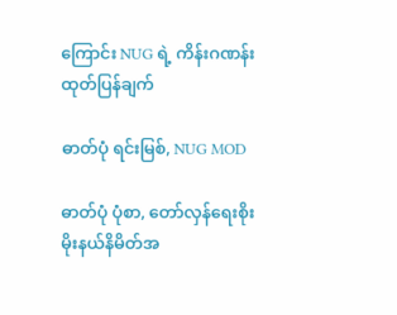ကြောင်း NUG ရဲ့ ကိန်းဂဏန်းထုတ်ပြန်ချက်

ဓာတ်ပုံ ရင်းမြစ်, NUG MOD

ဓာတ်ပုံ ပုံစာ, တော်လှန်ရေးစိုးမိုးနယ်နိမိတ်အ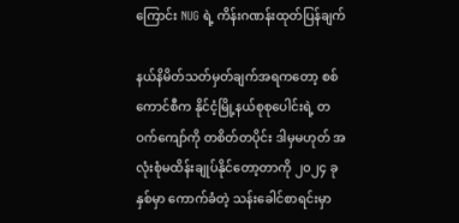ကြောင်း NUG ရဲ့ ကိန်းဂဏန်းထုတ်ပြန်ချက်

နယ်နိမိတ်သတ်မှတ်ချက်အရကတော့ စစ်ကောင်စီက နိုင်ငံ့မြို့နယ်စုစုပေါင်းရဲ့ တဝက်ကျော်ကို တစိတ်တပိုင်း ဒါမှမဟုတ် အလုံးစုံမထိန်းချုပ်နိုင်တော့တာကို ၂၀၂၄ ခုနှစ်မှာ ကောက်ခံတဲ့ သန်းခေါင်စာရင်းမှာ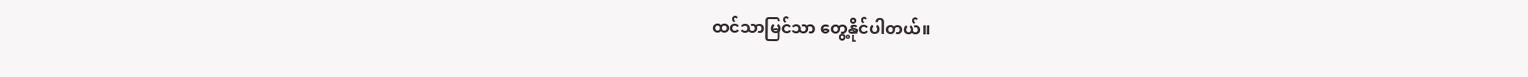ထင်သာမြင်သာ တွေ့နိုင်ပါတယ်။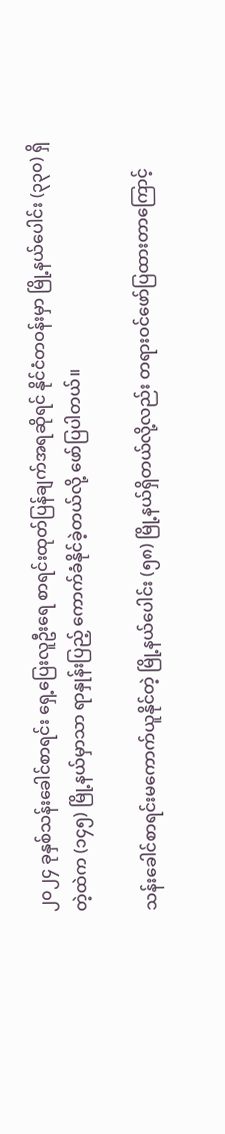၂၀၂၄ ခုနှစ်သန်းခေါင်စာရင်း ရှေ့ပြေးလူဦးရေ စာရင်းထုတ်ပြန်ချက်အရဆိုရင် နိုင်ငံတဝန်းမှာ မြို့နယ်ပေါင်း (၃၃၀) ရှိတဲ့ထဲက (၁၄၅) မြို့နယ်မှာသာ ရာနှုန်းပြည့် ကောက်ခံနိုင်ခဲ့တယ်လို့ ဖော်ပြပါတယ်။

သန်းခေါင်စာရင်းမကောက်ယူနိုင်တဲ့ မြို့နယ်ပေါင်း (၅၈) မြို့နယ်ရှိတယ်လို့လည်း တရားဝင်ဖော်ပြထားတာကြောင့်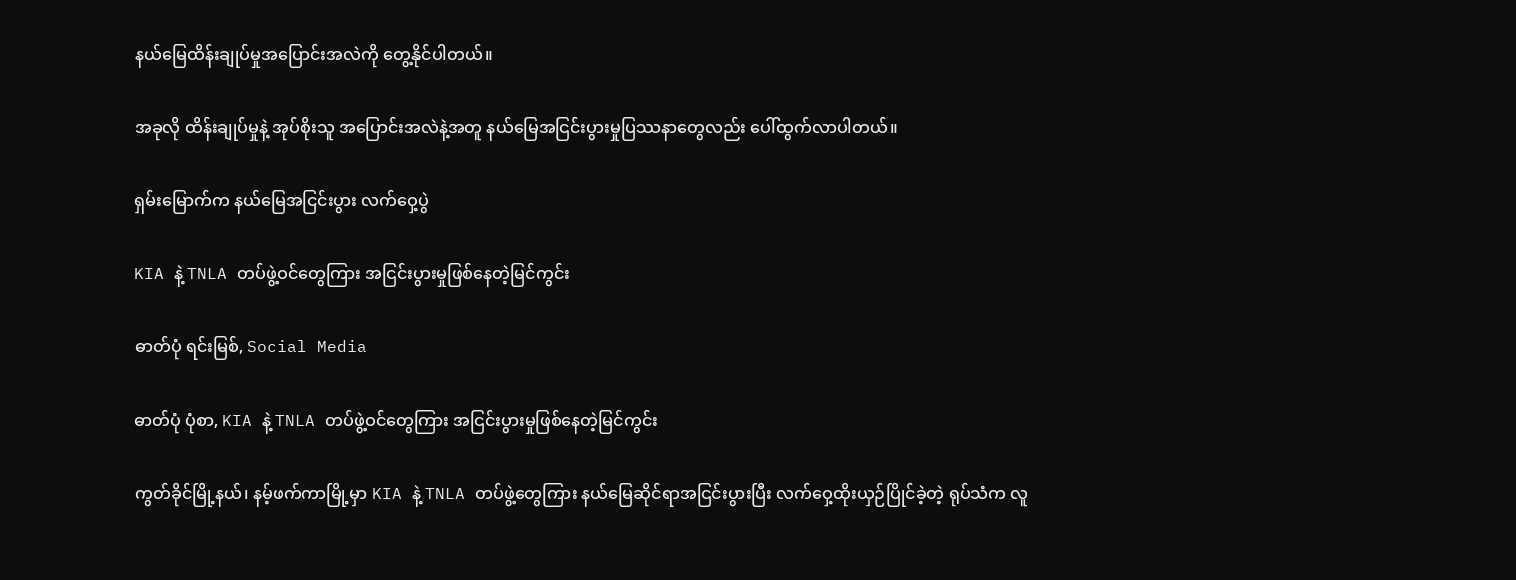နယ်မြေထိန်းချုပ်မှုအပြောင်းအလဲကို တွေ့နိုင်ပါတယ်။

အခုလို ထိန်းချုပ်မှုနဲ့ အုပ်စိုးသူ အပြောင်းအလဲနဲ့အတူ နယ်မြေအငြင်းပွားမှုပြဿနာတွေလည်း ပေါ်ထွက်လာပါတယ်။

ရှမ်းမြောက်က နယ်မြေအငြင်းပွား လက်ဝှေ့ပွဲ

KIA နဲ့ TNLA တပ်ဖွဲ့ဝင်တွေကြား အငြင်းပွားမှုဖြစ်နေတဲ့မြင်ကွင်း

ဓာတ်ပုံ ရင်းမြစ်, Social Media

ဓာတ်ပုံ ပုံစာ, KIA နဲ့ TNLA တပ်ဖွဲ့ဝင်တွေကြား အငြင်းပွားမှုဖြစ်နေတဲ့မြင်ကွင်း

ကွတ်ခိုင်မြို့နယ်၊ နမ့်ဖက်ကာမြို့မှာ KIA နဲ့ TNLA တပ်ဖွဲ့တွေကြား နယ်မြေဆိုင်ရာအငြင်းပွားပြီး လက်ဝှေ့ထိုးယှဉ်ပြိုင်ခဲ့တဲ့ ရုပ်သံက လူ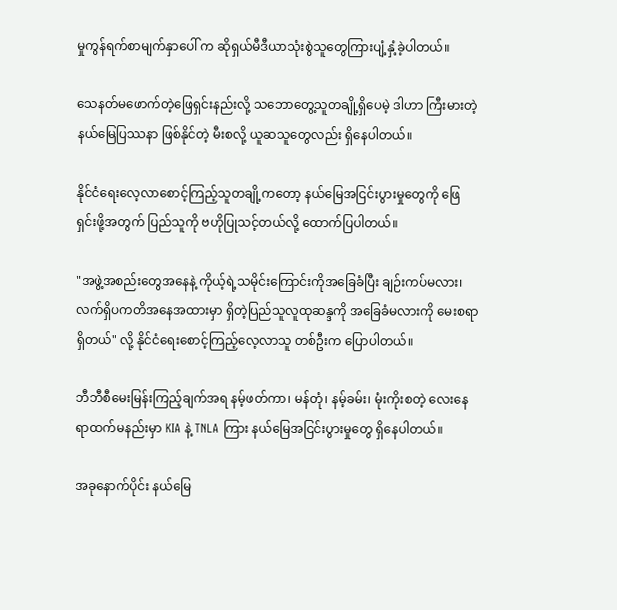မှုကွန်ရက်စာမျက်နှာပေါ် က ဆိုရှယ်မီဒီယာသုံးစွဲသူတွေကြားပျံ့နှံ့ခဲ့ပါတယ်။

သေနတ်မဖောက်တဲ့ဖြေရှင်းနည်းလို့ သဘောတွေ့သူတချို့ရှိပေမဲ့ ဒါဟာ ကြီးမားတဲ့နယ်မြေပြဿနာ ဖြစ်နိုင်တဲ့ မီးစလို့ ယူဆသူတွေလည်း ရှိနေပါတယ်။

နိုင်ငံရေးလေ့လာစောင့်ကြည့်သူတချို့ကတော့ နယ်မြေအငြင်းပွားမှုတွေကို ဖြေရှင်းဖို့အတွက် ပြည်သူကို ဗဟိုပြုသင့်တယ်လို့ ထောက်ပြပါတယ်။

"အဖွဲ့အစည်းတွေအနေနဲ့ ကိုယ့်ရဲ့သမိုင်းကြောင်းကိုအခြေခံပြီး ချဉ်းကပ်မလား၊ လက်ရှိပကတိအနေအထားမှာ ရှိတဲ့ပြည်သူလူထုဆန္ဒကို အခြေခံမလားကို မေးစရာရှိတယ်" လို့ နိုင်ငံရေးစောင့်ကြည့်လေ့လာသူ တစ်ဦးက ပြောပါတယ်။

ဘီဘီစီမေးမြန်းကြည့်ချက်အရ နမ့်ဖတ်ကာ၊ မန်တုံ၊ နမ့်ခမ်း၊ မုံးကိုးစတဲ့ လေးနေရာထက်မနည်းမှာ KIA နဲ့ TNLA ကြား နယ်မြေအငြင်းပွားမှုတွေ ရှိနေပါတယ်။

အခုနောက်ပိုင်း နယ်မြေ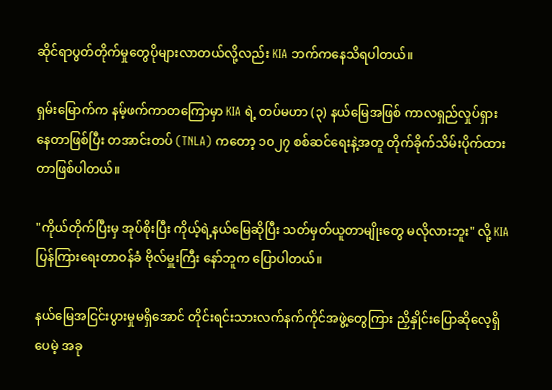ဆိုင်ရာပွတ်တိုက်မှုတွေပိုများလာတယ်လို့လည်း KIA ဘက်ကနေသိရပါတယ်။

ရှမ်းမြောက်က နမ့်ဖက်ကာတကြောမှာ KIA ရဲ့ တပ်မဟာ (၃) နယ်မြေအဖြစ် ကာလရှည်လှုပ်ရှားနေတာဖြစ်ပြီး တအာင်းတပ် (TNLA) ကတော့ ၁၀၂၇ စစ်ဆင်ရေးနဲ့အတူ တိုက်ခိုက်သိမ်းပိုက်ထားတာဖြစ်ပါတယ်။

"ကိုယ်တိုက်ပြီးမှ အုပ်စိုးပြီး ကိုယ့်ရဲ့နယ်မြေဆိုပြီး သတ်မှတ်ယူတာမျိုးတွေ မလိုလားဘူး" လို့ KIA ပြန်ကြားရေးတာဝန်ခံ ဗိုလ်မှူးကြီး နော်ဘူက ပြောပါတယ်။

နယ်မြေအငြင်းပွားမှုမရှိအောင် တိုင်းရင်းသားလက်နက်ကိုင်အဖွဲ့တွေကြား ညှိနှိုင်းပြောဆိုလေ့ရှိပေမဲ့ အခု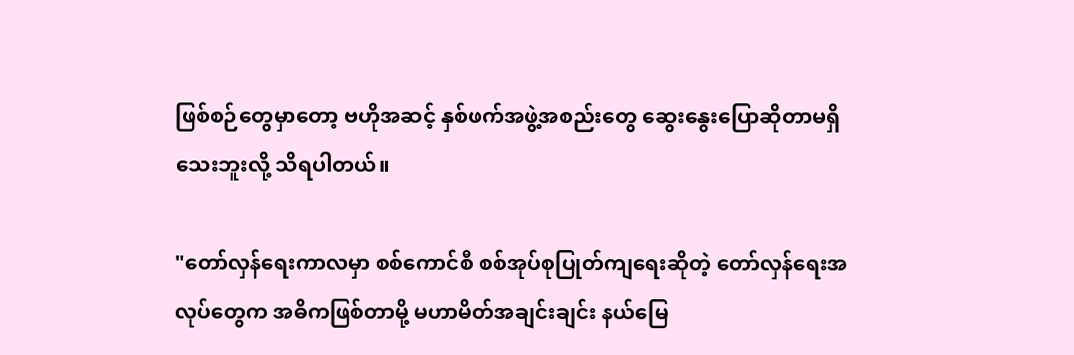ဖြစ်စဉ်တွေမှာတော့ ဗဟိုအဆင့် နှစ်ဖက်အဖွဲ့အစည်းတွေ ဆွေးနွေးပြောဆိုတာမရှိသေးဘူးလို့ သိရပါတယ်။

"တော်လှန်ရေးကာလမှာ စစ်ကောင်စီ စစ်အုပ်စုပြုတ်ကျရေးဆိုတဲ့ တော်လှန်ရေးအလုပ်တွေက အဓိကဖြစ်တာမို့ မဟာမိတ်အချင်းချင်း နယ်မြေ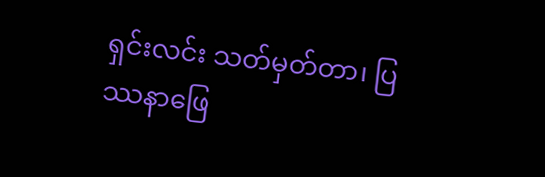ရှင်းလင်း သတ်မှတ်တာ၊ ပြဿနာဖြေ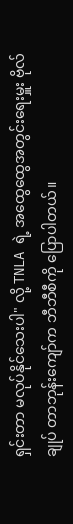ရှင်းတာ မလုပ်နိုင်သေးပါ" လို့ TNLA ရဲ့ အထွေထွေအတွင်း‌ရေးမှူး ဗိုလ်ချုပ် တာဘုန်းကျော်က ဘီဘီစီကို ပြောပါတယ်။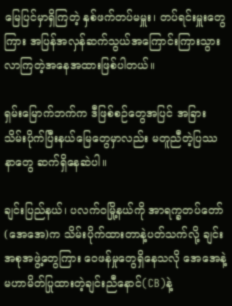မြေပြင်မှာရှိကြတဲ့ နှစ်ဖက်တပ်မမှူး၊ တပ်ရင်းမှူးတွေကြား အပြန်အလှန်ဆက်သွယ်အကြောင်းကြားသွားလာကြတဲ့အနေအထားဖြစ်ပါတယ်။

ရှမ်းမြောက်ဘက်က ဒီဖြစ်စဉ်တွေအပြင် အခြားသိမ်းပိုက်ပြီးနယ်မြေတွေမှာလည်း မတူညီတဲ့ပြဿနာတွေ ဆက်ရှိနေဆဲပါ။

ချင်းပြည်နယ်၊ ပလက်ဝမြို့နယ်ကို အာရက္ခတပ်တော်(အေအေ)က သိမ်းပိုက်ထားတာနဲ့ပတ်သက်လို့ ချင်းအစုအဖွဲ့တွေကြား ဝေဖန်မှုတွေရှိနေသလို အေအေနဲ့မဟာမိတ်ပြုထားတဲ့ချင်းညီနောင်(CB)နဲ့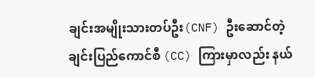ချင်းအမျိုးသားတပ်ဦး(CNF) ဦးဆောင်တဲ့ချင်းပြည်ကောင်စီ (CC) ကြားမှာလည်း နယ်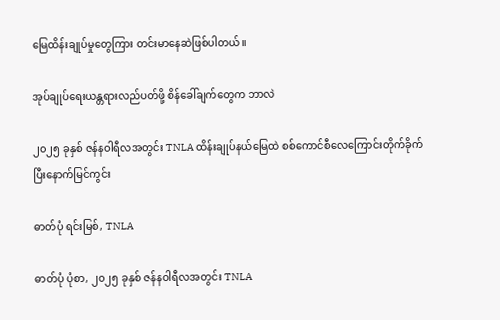မြေထိန်းချုပ်မှုတွေကြား တင်းမာနေဆဲဖြစ်ပါတယ်။

အုပ်ချုပ်ရေးယန္တရားလည်ပတ်ဖို့ စိန်ခေါ်ချက်တွေက ဘာလဲ

၂၀၂၅ ခုနှစ် ဇန်နဝါရီလအတွင်း TNLA ထိန်းချုပ်နယ်မြေထဲ စစ်ကောင်စီလေကြောင်းတိုက်ခိုက်ပြီးနောက်မြင်ကွင်း

ဓာတ်ပုံ ရင်းမြစ်, TNLA

ဓာတ်ပုံ ပုံစာ, ၂၀၂၅ ခုနှစ် ဇန်နဝါရီလအတွင်း TNLA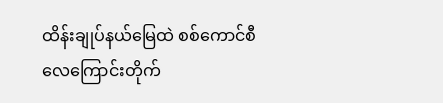ထိန်းချုပ်နယ်မြေထဲ စစ်ကောင်စီလေကြောင်းတိုက်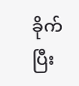ခိုက်ပြီး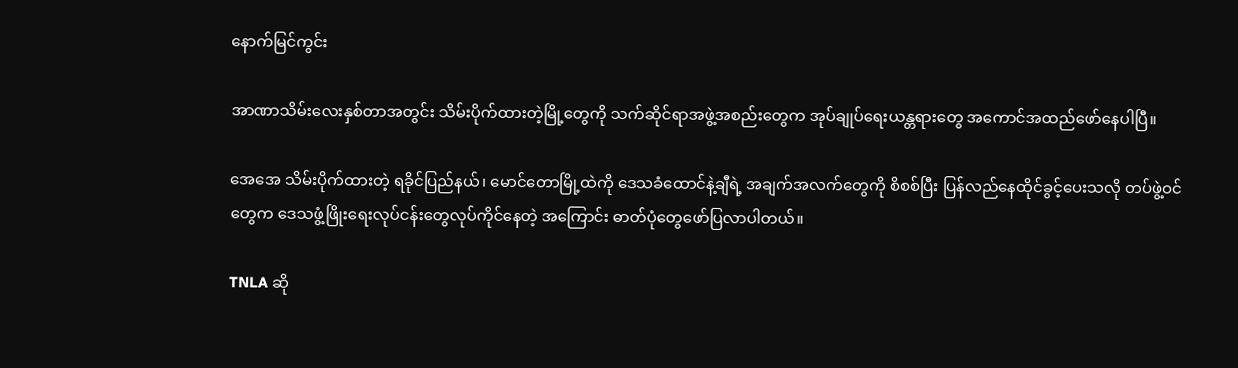နောက်မြင်ကွင်း

အာဏာသိမ်းလေးနှစ်တာအတွင်း သိမ်းပိုက်ထားတဲ့မြို့တွေကို သက်ဆိုင်ရာအဖွဲ့အစည်းတွေက အုပ်ချုပ်ရေးယန္တရားတွေ အကောင်အထည်ဖော်နေပါပြီ။

အေအေ သိမ်းပိုက်ထားတဲ့ ရခိုင်ပြည်နယ်၊ မောင်တောမြို့ထဲကို ဒေသခံထောင်နဲ့ချီရဲ့ အချက်အလက်တွေကို စိစစ်ပြီး ပြန်လည်နေထိုင်ခွင့်ပေးသလို တပ်ဖွဲ့ဝင်တွေက ဒေသဖွံ့ဖြိုးရေးလုပ်ငန်းတွေလုပ်ကိုင်နေတဲ့ အကြောင်း ဓာတ်ပုံတွေဖော်ပြလာပါတယ်။

TNLA ဆို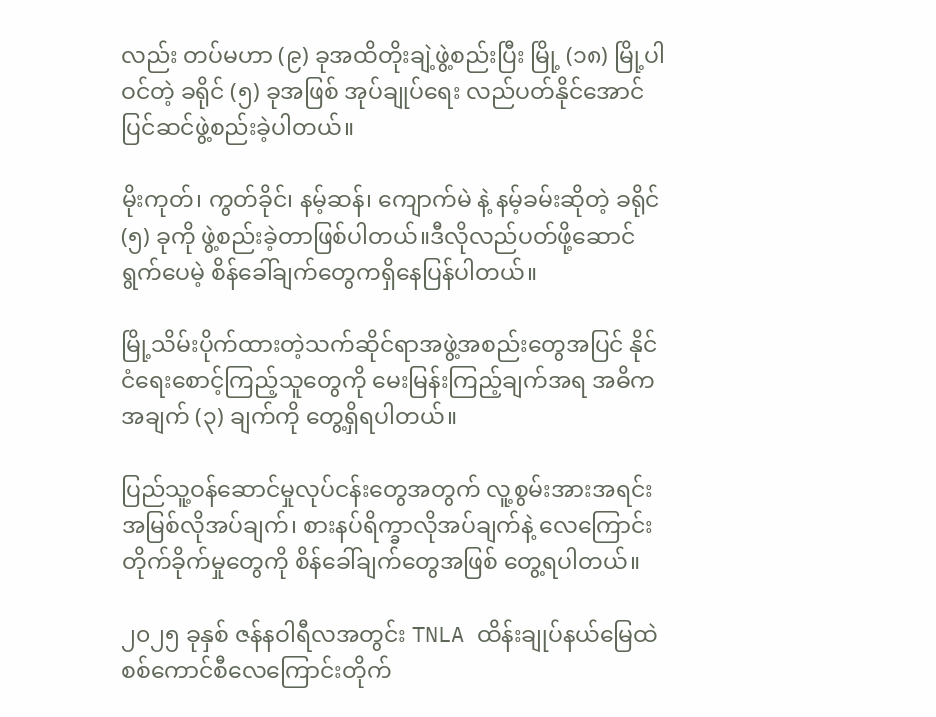လည်း တပ်မဟာ (၉) ခုအထိတိုးချဲ့ဖွဲ့စည်းပြီး မြို့ (၁၈) မြို့ပါဝင်တဲ့ ခရိုင် (၅) ခုအဖြစ် အုပ်ချုပ်ရေး လည်ပတ်နိုင်အောင် ပြင်ဆင်ဖွဲ့စည်းခဲ့ပါတယ်။

မိုးကုတ်၊ ကွတ်ခိုင်၊ နမ့်ဆန်၊ ကျောက်မဲ နဲ့ နမ့်ခမ်းဆိုတဲ့ ခရိုင် (၅) ခုကို ဖွဲ့စည်းခဲ့တာဖြစ်ပါတယ်။ဒီလိုလည်ပတ်ဖို့ဆောင်ရွက်ပေမဲ့ စိန်ခေါ်ချက်တွေကရှိနေပြန်ပါတယ်။

မြို့သိမ်းပိုက်ထားတဲ့သက်ဆိုင်ရာအဖွဲ့အစည်းတွေအပြင် နိုင်ငံရေးစောင့်ကြည့်သူတွေကို မေးမြန်းကြည့်ချက်အရ အဓိကအချက် (၃) ချက်ကို တွေ့ရှိရပါတယ်။

ပြည်သူ့ဝန်ဆောင်မှုလုပ်ငန်းတွေအတွက် လူ့စွမ်းအားအရင်းအမြစ်လိုအပ်ချက်၊ စားနပ်ရိက္ခာလိုအပ်ချက်နဲ့ လေကြောင်းတိုက်ခိုက်မှုတွေကို စိန်ခေါ်ချက်တွေအဖြစ် တွေ့ရပါတယ်။

၂၀၂၅ ခုနှစ် ဇန်နဝါရီလအတွင်း TNLA ထိန်းချုပ်နယ်မြေထဲ စစ်ကောင်စီလေကြောင်းတိုက်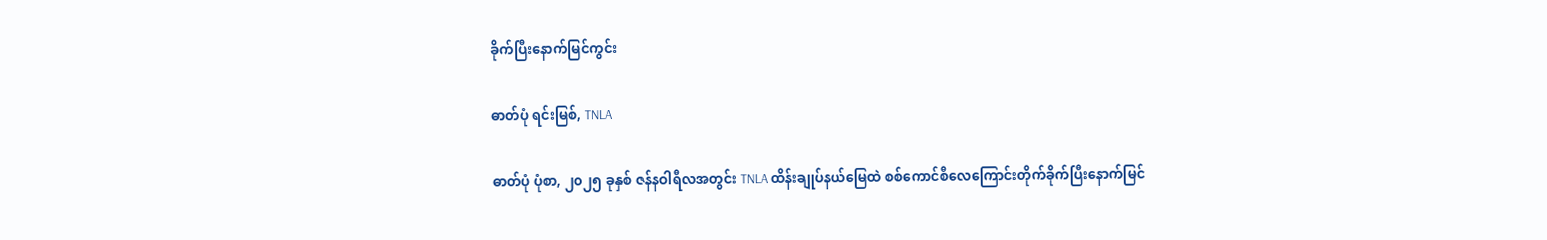ခိုက်ပြီးနောက်မြင်ကွင်း

ဓာတ်ပုံ ရင်းမြစ်, TNLA

ဓာတ်ပုံ ပုံစာ, ၂၀၂၅ ခုနှစ် ဇန်နဝါရီလအတွင်း TNLA ထိန်းချုပ်နယ်မြေထဲ စစ်ကောင်စီလေကြောင်းတိုက်ခိုက်ပြီးနောက်မြင်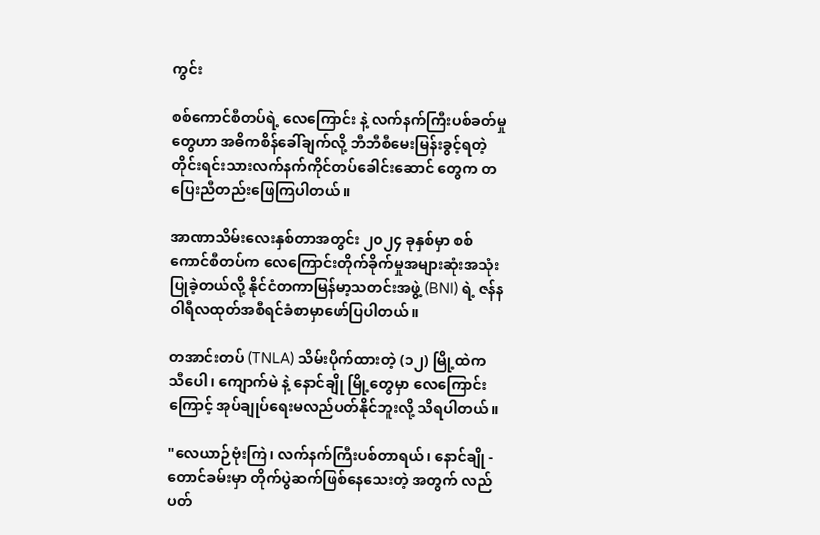ကွင်း

စစ်ကောင်စီတပ်ရဲ့ လေကြောင်း နဲ့ လက်နက်ကြီးပစ်ခတ်မှုတွေဟာ အဓိကစိန်ခေါ်ချက်လို့ ဘီဘီစီမေးမြန်းခွင့်ရတဲ့ တိုင်းရင်းသားလက်နက်ကိုင်တပ်‌ခေါင်းဆောင် တွေက တပြေးညီတည်းဖြေကြပါတယ်။

အာဏာသိမ်းလေးနှစ်တာအတွင်း ၂၀၂၄ ခုနှစ်မှာ စစ်ကောင်စီတပ်က လေကြောင်းတိုက်ခိုက်မှုအများဆုံးအသုံးပြုခဲ့တယ်လို့ နိုင်ငံတကာမြန်မာ့သတင်းအဖွဲ့ (BNI) ရဲ့ ဇန်နဝါရီလထုတ်အစီရင်ခံစာမှာဖော်ပြပါတယ်။

တအာင်းတပ် (TNLA) သိမ်းပိုက်ထားတဲ့ (၁၂) မြို့ထဲက သီပေါ၊ ကျောက်မဲ နဲ့ နောင်ချို မြို့တွေမှာ လေကြောင်းကြောင့် အုပ်ချုပ်ရေးမလည်ပတ်နိုင်ဘူးလို့ သိရပါတယ်။

"လေယာဉ်ဗုံးကြဲ၊ လက်နက်ကြီးပစ်တာရယ်၊ နောင်ချို - တောင်ခမ်းမှာ တိုက်ပွဲဆက်ဖြစ်နေသေးတဲ့ အတွက် လည်ပတ်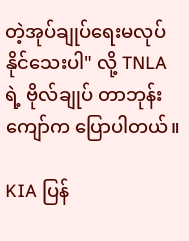တဲ့အုပ်ချုပ်ရေးမလုပ်နိုင်သေးပါ" လို့ TNLA ရဲ့ ဗိုလ်ချုပ် တာဘုန်းကျော်က ပြောပါတယ်။

KIA ပြန်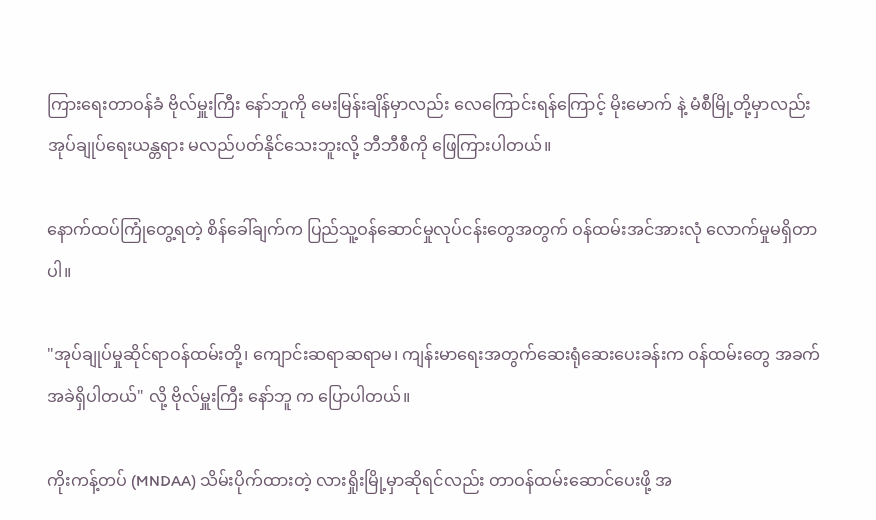ကြားရေးတာဝန်ခံ ဗိုလ်မှူးကြီး နော်ဘူကို မေးမြန်းချိန်မှာလည်း လေကြောင်းရန်ကြောင့် မိုးမောက် နဲ့ မံစီမြို့တို့မှာလည်း အုပ်ချုပ်ရေးယန္တရား မလည်ပတ်နိုင်သေးဘူးလို့ ဘီဘီစီကို ဖြေကြားပါတယ်။

နောက်ထပ်ကြုံတွေ့ရတဲ့ စိန်ခေါ်ချက်က ပြည်သူ့ဝန်ဆောင်မှုလုပ်ငန်းတွေအတွက် ဝန်ထမ်းအင်အားလုံ လောက်မှုမရှိတာပါ။

"အုပ်ချုပ်မှုဆိုင်ရာဝန်ထမ်းတို့၊ ကျောင်းဆရာဆရာမ၊ ကျန်းမာရေးအတွက်ဆေးရုံဆေးပေးခန်းက ဝန်ထမ်းတွေ အခက်အခဲရှိပါတယ်" လို့ ဗိုလ်မှူးကြီး နော်ဘူ က ပြောပါတယ်။

ကိုးကန့်တပ် (MNDAA) သိမ်းပိုက်ထားတဲ့ လားရှိုးမြို့မှာဆိုရင်လည်း တာဝန်ထမ်းဆောင်ပေးဖို့ အ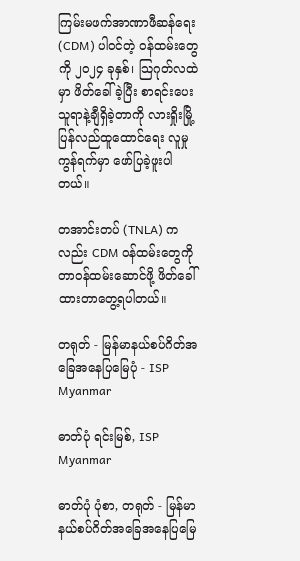ကြမ်းမဖက်အာဏာဖီဆန်ရေး (CDM) ပါဝင်တဲ့ ဝန်ထမ်းတွေကို ၂၀၂၄ ခုနှစ်၊ သြဂုတ်လထဲမှာ ဖိတ်ခေါ်ခဲ့ပြီး စာရင်းပေးသူရာနဲ့ချီရှိခဲ့တာကို လားရှိုးမြို့ပြန်လည်ထူထောင်ရေး လူမှုကွန်ရက်မှာ ဖော်ပြခဲ့ဖူးပါတယ်။

တအာင်းတပ် (TNLA) ကလည်း CDM ဝန်ထမ်းတွေကို တာဝန်ထမ်းဆောင်ဖို့ ဖိတ်ခေါ်ထားတာတွေ့ရပါတယ်။

တရုတ် - မြန်မာနယ်စပ်ဂိတ်အခြေအနေပြမြေပုံ - ISP Myanmar

ဓာတ်ပုံ ရင်းမြစ်, ISP Myanmar

ဓာတ်ပုံ ပုံစာ, တရုတ် - မြန်မာနယ်စပ်ဂိတ်အခြေအနေပြမြေ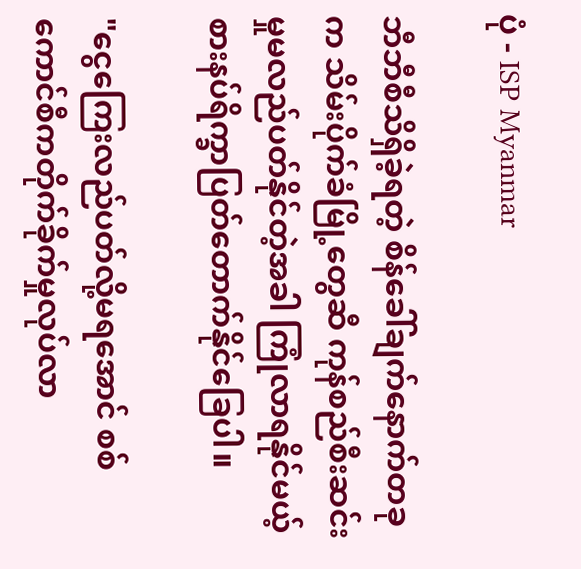ပုံ - ISP Myanmar

ဘီဘီစီသိရှိခဲ့ရတဲ့ စိန်ခေါ်ချက်နောက်တခုက သိမ်းပိုက်ခံမြို့တွေဆီ ကုန်စည်စီးဆင်းမှုမလည်ပတ်နိုင်တဲ့အခါ ကြုံလာရနိုင်မယ့် စားနပ်ရိက္ခာပြတ်တောက်နိုင်ခြေပါ။

"ငွေကြေးလည်ပတ်လို့မရအောင် စစ်ကောင်စီကတိုက်ခိုက်မှုလုပ်လာ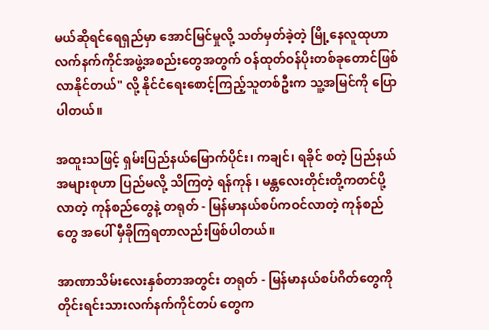မယ်ဆိုရင်ရေရှည်မှာ အောင်မြင်မှုလို့ သတ်မှတ်ခဲ့တဲ့ မြို့နေလူထုဟာ လက်နက်ကိုင်အဖွဲ့အစည်းတွေအတွက် ဝန်ထုတ်ဝန်ပိုးတစ်ခုတောင်ဖြစ်လာနိုင်တယ်" လို့ နိုင်ငံရေးစောင့်ကြည့်သူတစ်ဦးက သူ့အမြင်ကို ပြောပါတယ်။

အထူးသဖြင့် ရှမ်းပြည်နယ်မြောက်ပိုင်း၊ ကချင်၊ ရခိုင် စတဲ့ ပြည်နယ်အများစုဟာ ပြည်မလို့ သိကြတဲ့ ရန်ကုန် ၊ မန္တလေးတိုင်းတို့ကတင်ပို့လာတဲ့ ကုန်စည်တွေနဲ့ တရုတ် - မြန်မာနယ်စပ်ကဝင်လာတဲ့ ကုန်စည်တွေ အပေါ် မှီခိုကြရတာလည်းဖြစ်ပါတယ်။

အာဏာသိမ်းလေးနှစ်တာအတွင်း တရုတ် - မြန်မာနယ်စပ်ဂိတ်တွေကို တိုင်းရင်းသားလက်နက်ကိုင်တပ် တွေက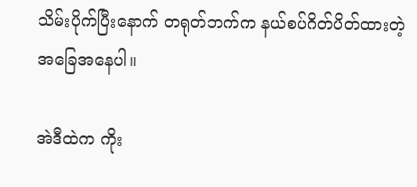သိမ်းပိုက်ပြီးနောက် တရုတ်ဘက်က နယ်စပ်ဂိတ်ပိတ်ထားတဲ့ အခြေအနေပါ။

အဲဒီထဲက ကိုး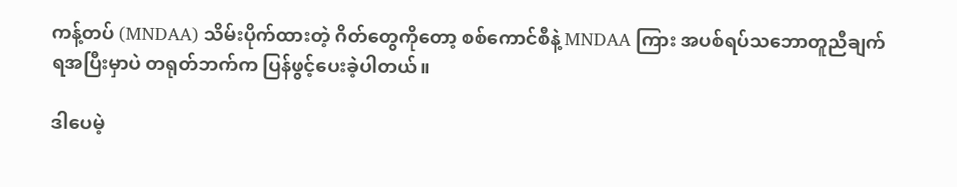ကန့်တပ် (MNDAA) သိမ်းပိုက်ထားတဲ့ ဂိတ်တွေကိုတော့ စစ်ကောင်စီနဲ့ MNDAA ကြား အပစ်ရပ်သဘောတူညီချက်ရအပြီးမှာပဲ တရုတ်ဘက်က ပြန်ဖွင့်ပေးခဲ့ပါတယ်။

ဒါပေမဲ့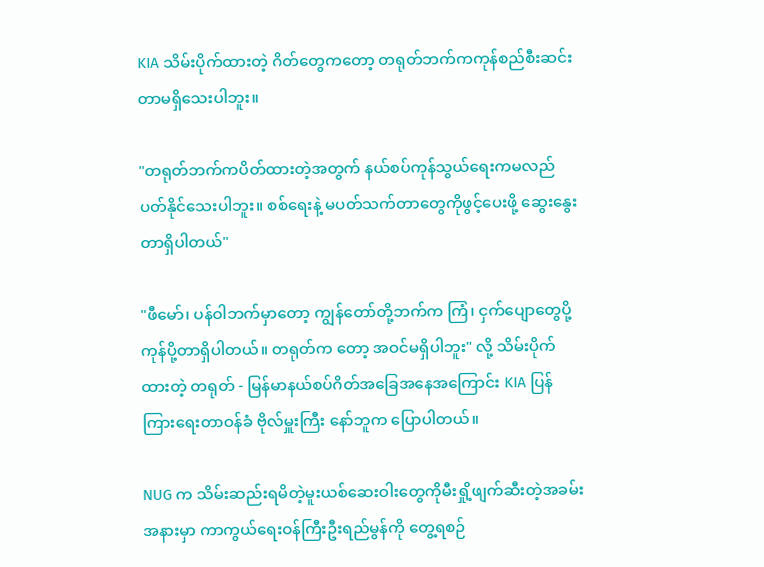KIA သိမ်းပိုက်ထားတဲ့ ဂိတ်တွေကတော့ တရုတ်ဘက်ကကုန်စည်စီးဆင်းတာမရှိသေးပါဘူး။

"တရုတ်ဘက်ကပိတ်ထားတဲ့အတွက် နယ်စပ်ကုန်သွယ်ရေးကမလည်ပတ်နိုင်သေးပါဘူး။ စစ်ရေးနဲ့ မပတ်သက်တာတွေကိုဖွင့်ပေးဖို့ ဆွေးနွေးတာရှိပါတယ်"

"ဖီမော်၊ ပန်ဝါဘက်မှာတော့ ကျွန်တော်တို့ဘက်က ကြံ၊ ငှက်ပျောတွေပို့ကုန်ပို့တာရှိပါတယ်။ တရုတ်က တော့ အဝင်မရှိပါဘူး" လို့ သိမ်းပိုက်ထားတဲ့ တရုတ် - မြန်မာနယ်စပ်ဂိတ်အခြေအနေအကြောင်း KIA ပြန်ကြားရေးတာဝန်ခံ ဗိုလ်မှူးကြီး နော်ဘူက ပြောပါတယ်။

NUG က သိမ်းဆည်းရမိတဲ့မူးယစ်ဆေးဝါးတွေကိုမီးရှို့ဖျက်ဆီးတဲ့အခမ်းအနားမှာ ကာကွယ်ရေးဝန်ကြီးဦးရည်မွန်ကို တွေ့ရစဉ်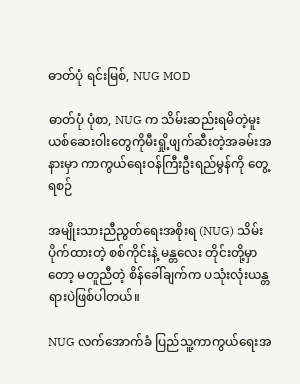ဓာတ်ပုံ ရင်းမြစ်, NUG MOD

ဓာတ်ပုံ ပုံစာ, NUG က သိမ်းဆည်းရမိတဲ့မူးယစ်ဆေးဝါးတွေကိုမီးရှို့ဖျက်ဆီးတဲ့အခမ်းအနားမှာ ကာကွယ်ရေးဝန်ကြီးဦးရည်မွန်ကို တွေ့ရစဉ်

အမျိုးသားညီညွတ်ရေးအစိုးရ (NUG) သိမ်းပိုက်ထားတဲ့ စစ်ကိုင်းနဲ့ မန္တလေး တိုင်းတို့မှာတော့ မတူညီတဲ့ စိန်ခေါ်ချက်က ပသုံးလုံးယန္တရားပဲဖြစ်ပါတယ်။

NUG လက်အောက်ခံ ပြည်သူ့ကာကွယ်ရေးအ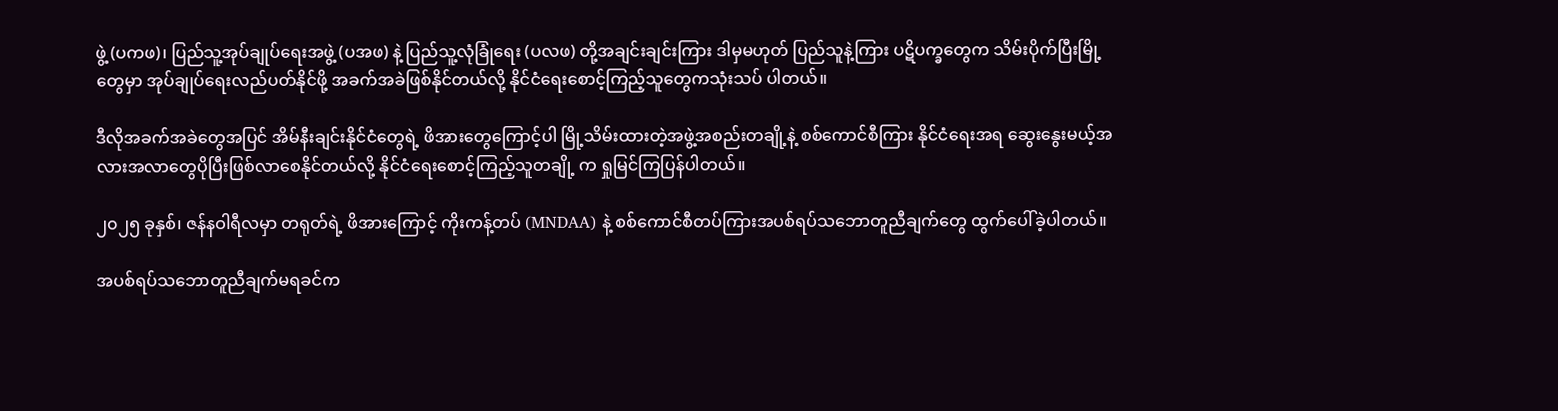ဖွဲ့ (ပကဖ)၊ ပြည်သူ့အုပ်ချုပ်ရေးအဖွဲ့ (ပအဖ) နဲ့ ပြည်သူ့လုံခြုံရေး (ပလဖ) တို့အချင်းချင်းကြား ဒါမှမဟုတ် ပြည်သူနဲ့ကြား ပဋိပက္ခတွေက သိမ်းပိုက်ပြီးမြို့ တွေမှာ အုပ်ချုပ်ရေးလည်ပတ်နိုင်ဖို့ အခက်အခဲဖြစ်နိုင်တယ်လို့ နိုင်ငံရေးစောင့်ကြည့်သူတွေကသုံးသပ် ပါတယ်။

ဒီလိုအခက်အခဲတွေအပြင် အိမ်နီးချင်းနိုင်ငံတွေရဲ့ ဖိအားတွေကြောင့်ပါ မြို့သိမ်းထားတဲ့အဖွဲ့အစည်းတချို့နဲ့ စစ်‌ကောင်စီကြား နိုင်ငံရေးအရ ဆွေးနွေးမယ့်အလားအလာတွေပိုပြီးဖြစ်လာစေနိုင်တယ်လို့ နိုင်ငံရေးစောင့်ကြည့်သူတချို့ က ရှုမြင်ကြပြန်ပါတယ်။

၂၀၂၅ ခုနှစ်၊ ဇန်နဝါရီလမှာ တရုတ်ရဲ့ ဖိအားကြောင့် ကိုးကန့်တပ် (MNDAA) နဲ့ စစ်ကောင်စီတပ်ကြားအပစ်ရပ်သဘောတူညီချက်တွေ ထွက်ပေါ်ခဲ့ပါတယ်။

အပစ်ရပ်သဘောတူညီချက်မရခင်က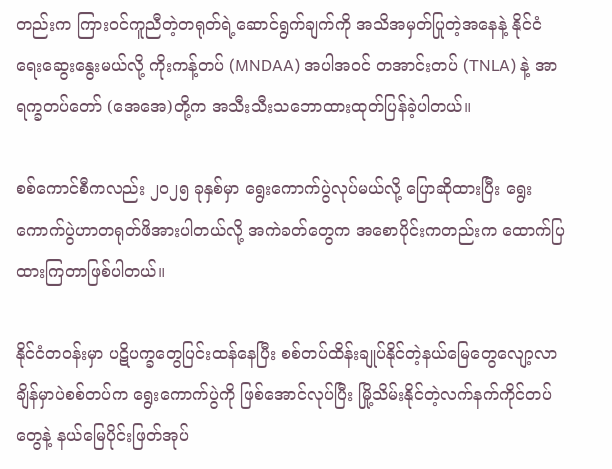တည်းက ကြားဝင်ကူညီတဲ့တရုတ်ရဲ့ဆောင်ရွက်ချက်ကို အသိအမှတ်ပြုတဲ့အနေနဲ့ နိုင်ငံရေးဆွေးနွေးမယ်လို့ ကိုးကန့်တပ် (MNDAA) အပါအဝင် တအာင်းတပ် (TNLA) နဲ့ အာရက္ခတပ်တော် (အေအေ)တို့က အသီးသီးသဘောထားထုတ်ပြန်ခဲ့ပါတယ်။

စစ်ကောင်စီကလည်း ၂၀၂၅ ခုနှစ်မှာ ရွေးကောက်ပွဲလုပ်မယ်လို့ ပြောဆိုထားပြီး ရွေးကောက်ပွဲဟာတရုတ်ဖိအားပါတယ်လို့ အကဲခတ်တွေက အစောပိုင်းကတည်းက ထောက်ပြထားကြတာဖြစ်ပါတယ်။

နိုင်ငံတဝန်းမှာ ပဋိပက္ခတွေပြင်းထန်နေပြီး စစ်တပ်ထိန်းချုပ်နိုင်တဲ့နယ်မြေတွေလျော့လာချိန်မှာပဲစစ်တပ်က ရွေးကောက်ပွဲကို ဖြစ်အောင်လုပ်ပြီး မြို့သိမ်းနိုင်တဲ့လက်နက်ကိုင်တပ်တွေနဲ့ နယ်မြေပိုင်းဖြတ်အုပ်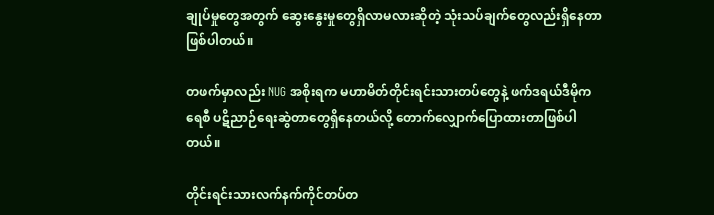ချုပ်မှုတွေအတွက် ဆွေးနွေးမှုတွေရှိလာမလားဆိုတဲ့ သုံးသပ်ချက်တွေလည်းရှိနေတာဖြစ်ပါတယ်။

တဖက်မှာလည်း NUG အစိုးရက မဟာမိတ်တိုင်းရင်းသားတပ်တွေနဲ့ ဖက်ဒရယ်ဒီမိုကရေစီ ပဋိညာဉ်ရေးဆွဲတာတွေရှိနေတယ်လို့ တောက်လျှောက်ပြောထားတာဖြစ်ပါတယ်။

တိုင်းရင်းသားလက်နက်ကိုင်တပ်တ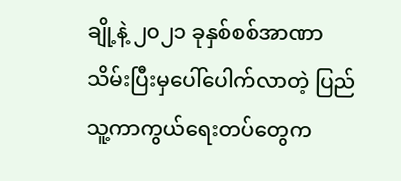ချို့နဲ့ ၂၀၂၁ ခုနှစ်စစ်အာဏာသိမ်းပြီးမှပေါ်ပေါက်လာတဲ့ ပြည်သူ့ကာကွယ်ရေးတပ်တွေက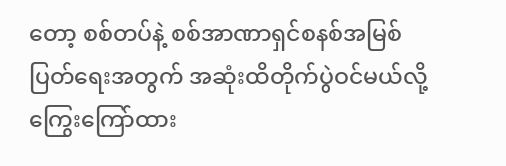တော့ စစ်တပ်နဲ့ စစ်အာဏာရှင်စနစ်အမြစ်ပြတ်ရေးအတွက် အဆုံးထိတိုက်ပွဲဝင်မယ်လို့ ကြွေးကြော်ထား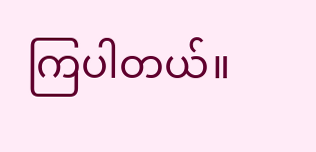ကြပါတယ်။